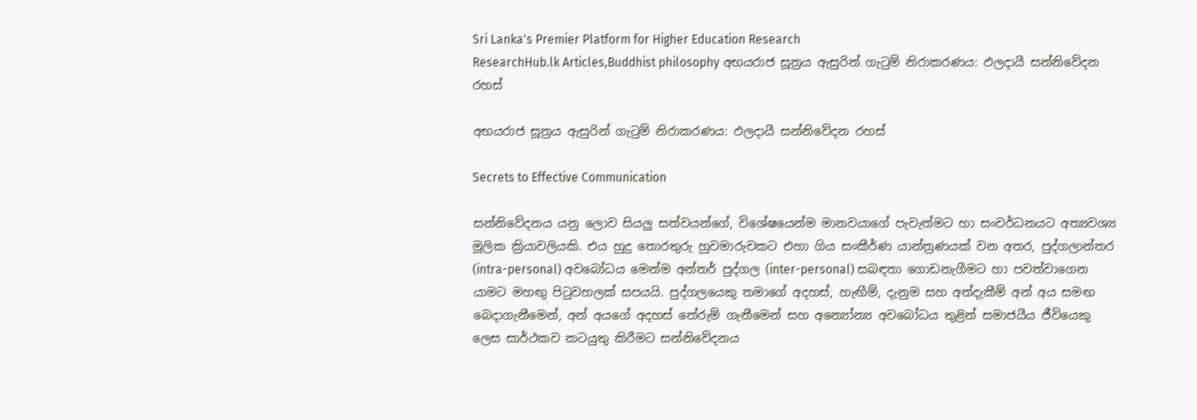Sri Lanka's Premier Platform for Higher Education Research
ResearchHub.lk Articles,Buddhist philosophy අභයරාජ සූත්‍රය ඇසුරින් ගැටුම් නිරාකරණය: ඵලදායී සන්නිවේදන රහස්

අභයරාජ සූත්‍රය ඇසුරින් ගැටුම් නිරාකරණය: ඵලදායී සන්නිවේදන රහස්

Secrets to Effective Communication

සන්නිවේදනය යනු ලොව සියලු සත්වයන්ගේ, විශේෂයෙන්ම මානවයාගේ පැවැත්මට හා සංවර්ධනයට අත්‍යවශ්‍ය මූලික ක්‍රියාවලියකි. එය හුදු තොරතුරු හුවමාරුවකට එහා ගිය සංකීර්ණ යාන්ත්‍රණයක් වන අතර, පුද්ගලාන්තර (intra-personal) අවබෝධය මෙන්ම අන්තර් පුද්ගල (inter-personal) සබඳතා ගොඩනැගීමට හා පවත්වාගෙන යාමට මහඟු පිටුවහලක් සපයයි. පුද්ගලයෙකු තමාගේ අදහස්, හැඟීම්, දැනුම සහ අත්දැකීම් අන් අය සමඟ බෙදාගැනීමෙන්, අන් අයගේ අදහස් තේරුම් ගැනීමෙන් සහ අන්‍යෝන්‍ය අවබෝධය තුළින් සමාජයීය ජීවියෙකු ලෙස සාර්ථකව කටයුතු කිරීමට සන්නිවේදනය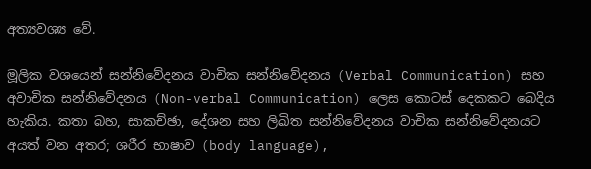අත්‍යවශ්‍ය වේ.

මූලික වශයෙන් සන්නිවේදනය වාචික සන්නිවේදනය (Verbal Communication) සහ අවාචික සන්නිවේදනය (Non-verbal Communication) ලෙස කොටස් දෙකකට බෙදිය හැකිය. කතා බහ, සාකච්ඡා, දේශන සහ ලිඛිත සන්නිවේදනය වාචික සන්නිවේදනයට අයත් වන අතර; ශරීර භාෂාව (body language),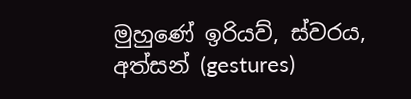මුහුණේ ඉරියව්, ස්වරය, අත්සන් (gestures)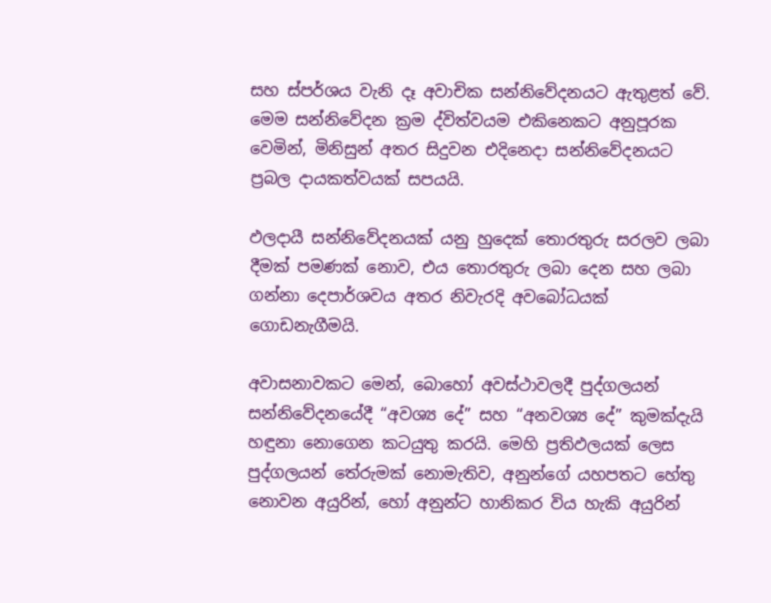සහ ස්පර්ශය වැනි දෑ අවාචික සන්නිවේදනයට ඇතුළත් වේ. මෙම සන්නිවේදන ක්‍රම ද්විත්වයම එකිනෙකට අනුපූරක වෙමින්, මිනිසුන් අතර සිදුවන එදිනෙදා සන්නිවේදනයට ප්‍රබල දායකත්වයක් සපයයි.

ඵලදායී සන්නිවේදනයක් යනු හුදෙක් තොරතුරු සරලව ලබා දීමක් පමණක් නොව, එය තොරතුරු ලබා දෙන සහ ලබා ගන්නා දෙපාර්ශවය අතර නිවැරදි අවබෝධයක් ගොඩනැගීමයි.

අවාසනාවකට මෙන්, බොහෝ අවස්ථාවලදී පුද්ගලයන් සන්නිවේදනයේදී “අවශ්‍ය දේ” සහ “අනවශ්‍ය දේ” කුමක්දැයි හඳුනා නොගෙන කටයුතු කරයි. මෙහි ප්‍රතිඵලයක් ලෙස පුද්ගලයන් තේරුමක් නොමැතිව, අනුන්ගේ යහපතට හේතු නොවන අයුරින්, හෝ අනුන්ට හානිකර විය හැකි අයුරින්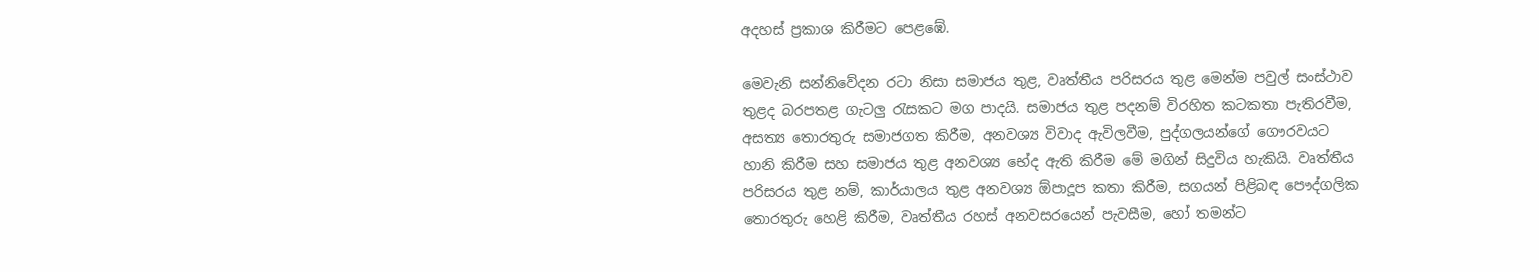අදහස් ප්‍රකාශ කිරීමට පෙළඹේ.

මෙවැනි සන්නිවේදන රටා නිසා සමාජය තුළ, වෘත්තීය පරිසරය තුළ මෙන්ම පවුල් සංස්ථාව තුළද බරපතළ ගැටලු රැසකට මග පාදයි. සමාජය තුළ පදනම් විරහිත කටකතා පැතිරවීම, අසත්‍ය තොරතුරු සමාජගත කිරීම, අනවශ්‍ය විවාද ඇවිලවීම, පුද්ගලයන්ගේ ගෞරවයට හානි කිරීම සහ සමාජය තුළ අනවශ්‍ය භේද ඇති කිරීම මේ මගින් සිදුවිය හැකියි. වෘත්තීය පරිසරය තුළ නම්, කාර්යාලය තුළ අනවශ්‍ය ඕපාදූප කතා කිරීම, සගයන් පිළිබඳ පෞද්ගලික තොරතුරු හෙළි කිරීම, වෘත්තීය රහස් අනවසරයෙන් පැවසීම, හෝ තමන්ට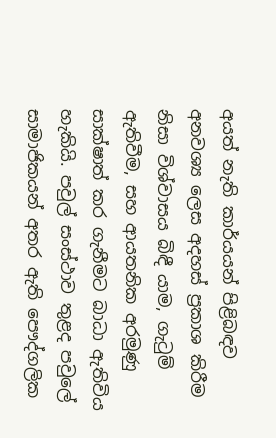අයත් නැති කාර්යයන් පිළිබඳව අනවශ්‍ය ලෙස අදහස් ප්‍රකාශ කිරීම නිසා විශ්වාසය බිඳී යාම, ගැටුම් ඇතිවීම, සහ ආයතනික අරමුණු සාක්ෂාත් කර ගැනීමට බාධා ඇතිවිය හැකියි. පවුල් සංස්ථාව තුළද පවුලේ සාමාජිකයන් අතර ඇති පෞද්ගලික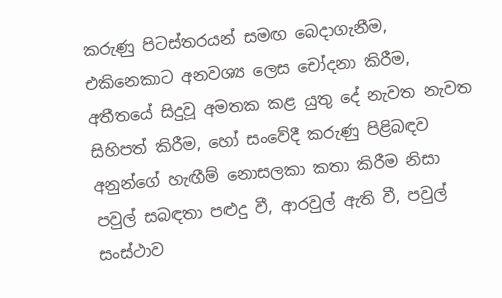කරුණු පිටස්තරයන් සමඟ බෙදාගැනීම, එකිනෙකාට අනවශ්‍ය ලෙස චෝදනා කිරීම, අතීතයේ සිදුවූ අමතක කළ යුතු දේ නැවත නැවත සිහිපත් කිරීම, හෝ සංවේදී කරුණු පිළිබඳව අනුන්ගේ හැඟීම් නොසලකා කතා කිරීම නිසා පවුල් සබඳතා පළුදු වී, ආරවුල් ඇති වී, පවුල් සංස්ථාව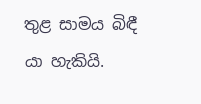තුළ සාමය බිඳී යා හැකියි.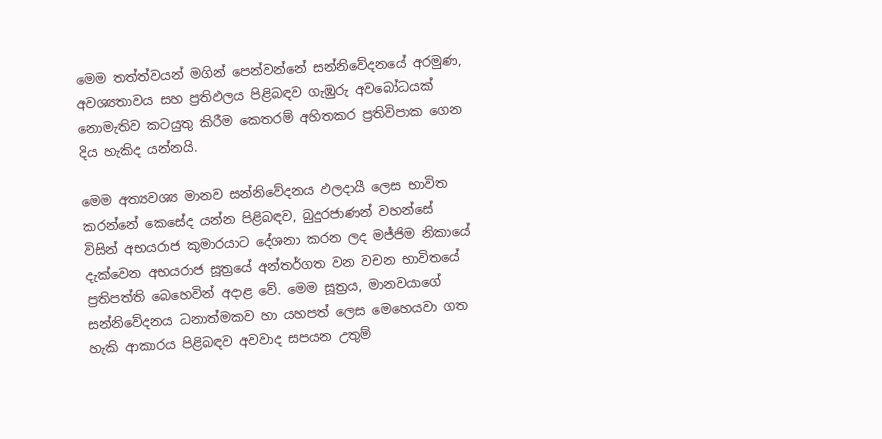මෙම තත්ත්වයන් මගින් පෙන්වන්නේ සන්නිවේදනයේ අරමුණ, අවශ්‍යතාවය සහ ප්‍රතිඵලය පිළිබඳව ගැඹුරු අවබෝධයක් නොමැතිව කටයුතු කිරීම කෙතරම් අහිතකර ප්‍රතිවිපාක ගෙන දිය හැකිද යන්නයි.

මෙම අත්‍යවශ්‍ය මානව සන්නිවේදනය ඵලදායී ලෙස භාවිත කරන්නේ කෙසේද යන්න පිළිබඳව, බුදුරජාණන් වහන්සේ විසින් අභයරාජ කුමාරයාට දේශනා කරන ලද මජ්ජිම නිකායේ දැක්වෙන අභයරාජ සූත්‍රයේ අන්තර්ගත වන වචන භාවිතයේ ප්‍රතිපත්ති බෙහෙවින් අදාළ වේ. මෙම සූත්‍රය, මානවයාගේ සන්නිවේදනය ධනාත්මකව හා යහපත් ලෙස මෙහෙයවා ගත හැකි ආකාරය පිළිබඳව අවවාද සපයන උතුම්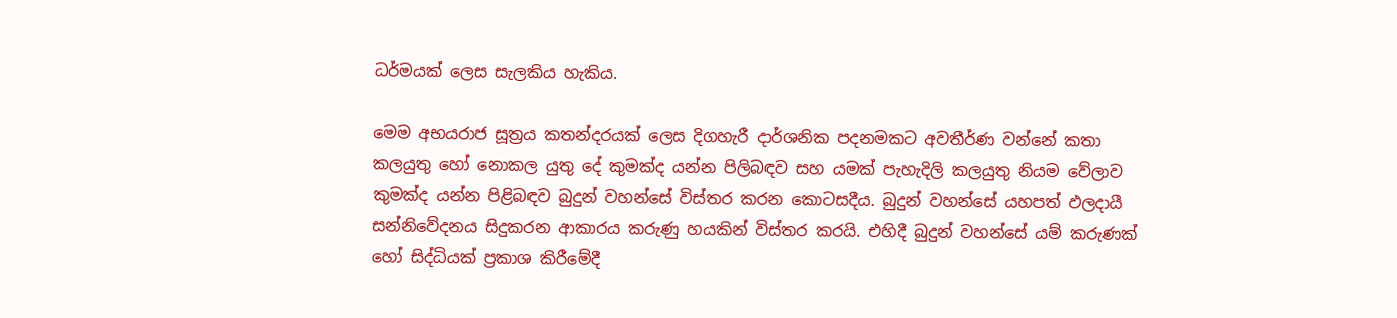ධර්මයක් ලෙස සැලකිය හැකිය.

මෙම අභයරාජ සූත්‍රය කතන්දරයක් ලෙස දිගහැරී දාර්ශනික පදනමකට අවතීර්ණ වන්නේ කතා කලයුතු හෝ නොකල යුතු දේ කුමක්ද යන්න පිලිබඳව සහ යමක් පැහැදිලි කලයුතු නියම වේලාව කුමක්ද යන්න පිළිබඳව බුදුන් වහන්සේ විස්තර කරන කොටසදීය. බුදුන් වහන්සේ යහපත් ඵලදායී සන්නිවේදනය සිදුකරන ආකාරය කරුණු හයකින් විස්තර කරයි. එහිදී බුදුන් වහන්සේ යම් කරුණක් හෝ සිද්ධියක් ප්‍රකාශ කිරීමේදී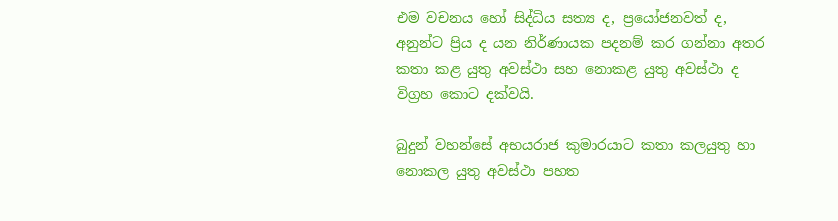එම වචනය හෝ සිද්ධිය සත්‍ය ද, ප්‍රයෝජනවත් ද, අනුන්ට ප්‍රිය ද යන නිර්ණායක පදනම් කර ගන්නා අතර කතා කළ යුතු අවස්ථා සහ නොකළ යුතු අවස්ථා ද විග්‍රහ කොට දක්වයි.

බුදුන් වහන්සේ අභයරාජ කුමාරයාට කතා කලයුතු හා නොකල යුතු අවස්ථා පහත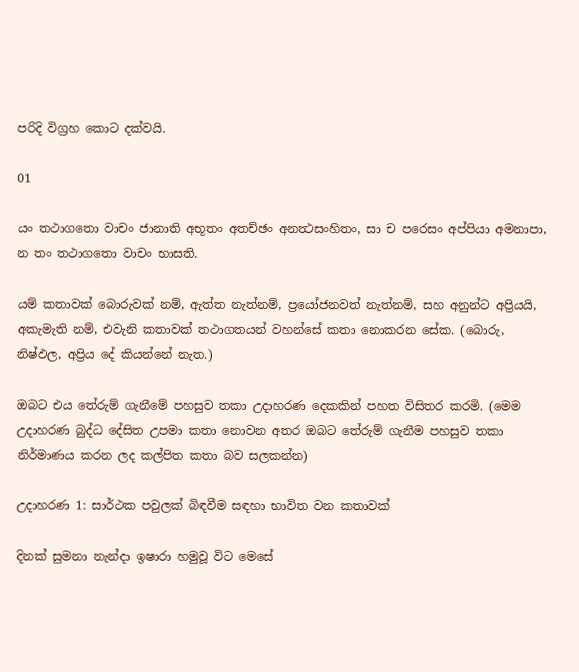පරිදි විග්‍රහ කොට දක්වයි.

01

යං තථාගතො වාචං ජානාති අභූතං අතච්ඡං අනත්‍ථසංහිතං, සා ච පරෙසං අප්පියා අමනාපා, න තං තථාගතො වාචං භාසති.

යම් කතාවක් බොරුවක් නම්, ඇත්ත නැත්නම්, ප්‍රයෝජනවත් නැත්නම්, සහ අනුන්ට අප්‍රියයි, අකැමැති නම්, එවැනි කතාවක් තථාගතයන් වහන්සේ කතා නොකරන සේක. (බොරු, නිෂ්ඵල, අප්‍රිය දේ කියන්නේ නැත.)

ඔබට එය තේරුම් ගැනීමේ පහසුව තකා උදාහරණ දෙකකින් පහත විසිතර කරමි. (මෙම උදාහරණ බුද්ධ දේසිත උපමා කතා නොවන අතර ඔබට තේරුම් ගැනීම පහසුව තකා නිර්මාණය කරන ලද කල්පිත කතා බව සලකන්න)

උදාහරණ 1: සාර්ථක පවුලක් බිඳවීම සඳහා භාවිත වන කතාවක්

දිනක් සුමනා නැන්දා ඉෂාරා හමුවූ විට මෙසේ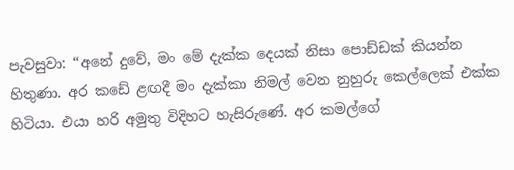පැවසුවා: “අනේ දුවේ, මං මේ දැක්ක දෙයක් නිසා පොඩ්ඩක් කියන්න හිතුණා. අර කඩේ ළඟදී මං දැක්කා නිමල් වෙන නුහුරු කෙල්ලෙක් එක්ක හිටියා. එයා හරි අමුතු විදිහට හැසිරුණේ. අර කමල්ගේ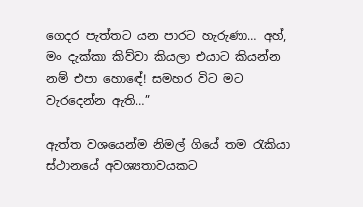ගෙදර පැත්තට යන පාරට හැරුණා… අහ්, මං දැක්කා කිව්වා කියලා එයාට කියන්න නම් එපා හොඳේ! සමහර විට මට වැරදෙන්න ඇති…”

ඇත්ත වශයෙන්ම නිමල් ගියේ තම රැකියා ස්ථානයේ අවශ්‍යතාවයකට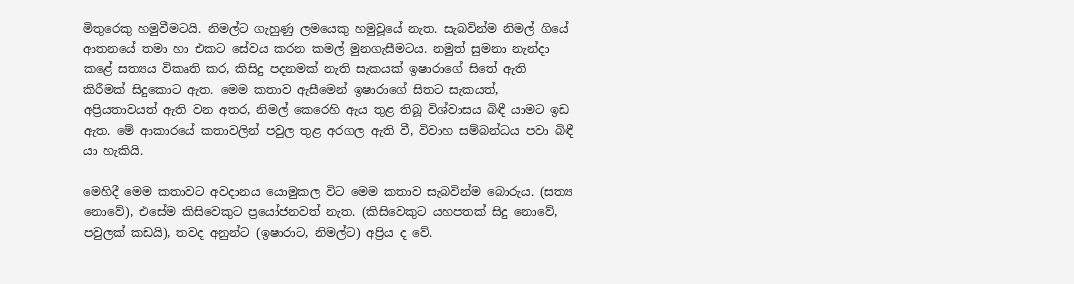මිතුරෙකු හමුවීමටයි. නිමල්ට ගැහුණු ලමයෙකු හමුවූයේ නැත. සැබවින්ම නිමල් ගියේ ආතනයේ තමා හා එකට සේවය කරන කමල් මුනගැසීමටය. නමුත් සුමනා නැන්දා කළේ සත්‍යය විකෘති කර, කිසිදු පදනමක් නැති සැකයක් ඉෂාරාගේ සිතේ ඇති කිරීමක් සිදුකොට ඇත. මෙම කතාව ඇසීමෙන් ඉෂාරාගේ සිතට සැකයත්, අප්‍රියතාවයත් ඇති වන අතර, නිමල් කෙරෙහි ඇය තුළ තිබූ විශ්වාසය බිඳී යාමට ඉඩ ඇත. මේ ආකාරයේ කතාවලින් පවුල තුළ අරගල ඇති වී, විවාහ සම්බන්ධය පවා බිඳී යා හැකියි.

මෙහිදී මෙම කතාවට අවදානය යොමුකල විට මෙම කතාව සැබවින්ම බොරුය. (සත්‍ය නොවේ), එසේම කිසිවෙකුට ප්‍රයෝජනවත් නැත. (කිසිවෙකුට යහපතක් සිදු නොවේ, පවුලක් කඩයි), තවද අනුන්ට (ඉෂාරාට, නිමල්ට) අප්‍රිය ද වේ.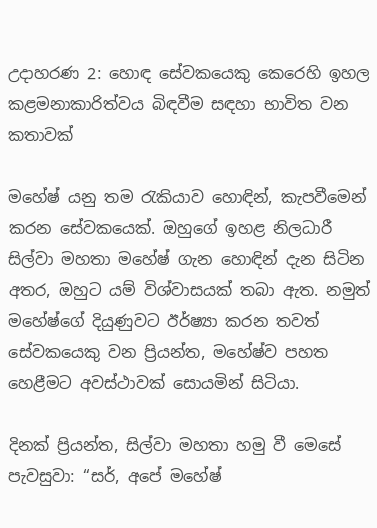උදාහරණ 2: හොඳ සේවකයෙකු කෙරෙහි ඉහල කළමනාකාරිත්වය බිඳවීම සඳහා භාවිත වන කතාවක්

මහේෂ් යනු තම රැකියාව හොඳින්, කැපවීමෙන් කරන සේවකයෙක්. ඔහුගේ ඉහළ නිලධාරී සිල්වා මහතා මහේෂ් ගැන හොඳින් දැන සිටින අතර, ඔහුට යම් විශ්වාසයක් තබා ඇත. නමුත් මහේෂ්ගේ දියුණුවට ඊර්ෂ්‍යා කරන තවත් සේවකයෙකු වන ප්‍රියන්ත, මහේෂ්ව පහත හෙළීමට අවස්ථාවක් සොයමින් සිටියා.

දිනක් ප්‍රියන්ත, සිල්වා මහතා හමු වී මෙසේ පැවසුවා: “සර්, අපේ මහේෂ්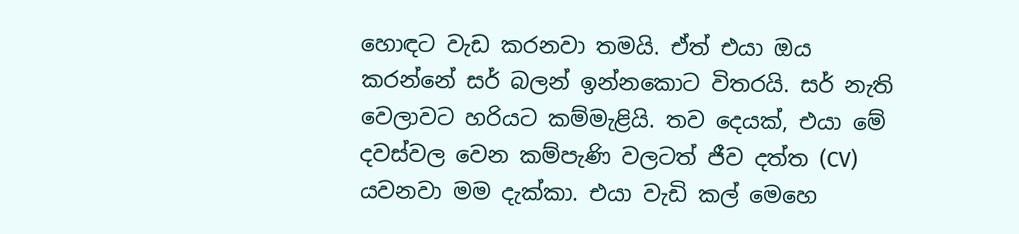හොඳට වැඩ කරනවා තමයි. ඒත් එයා ඔය කරන්නේ සර් බලන් ඉන්නකොට විතරයි. සර් නැති වෙලාවට හරියට කම්මැළියි. තව දෙයක්, එයා මේ දවස්වල වෙන කම්පැණි වලටත් ජීව දත්ත (CV) යවනවා මම දැක්කා. එයා වැඩි කල් මෙහෙ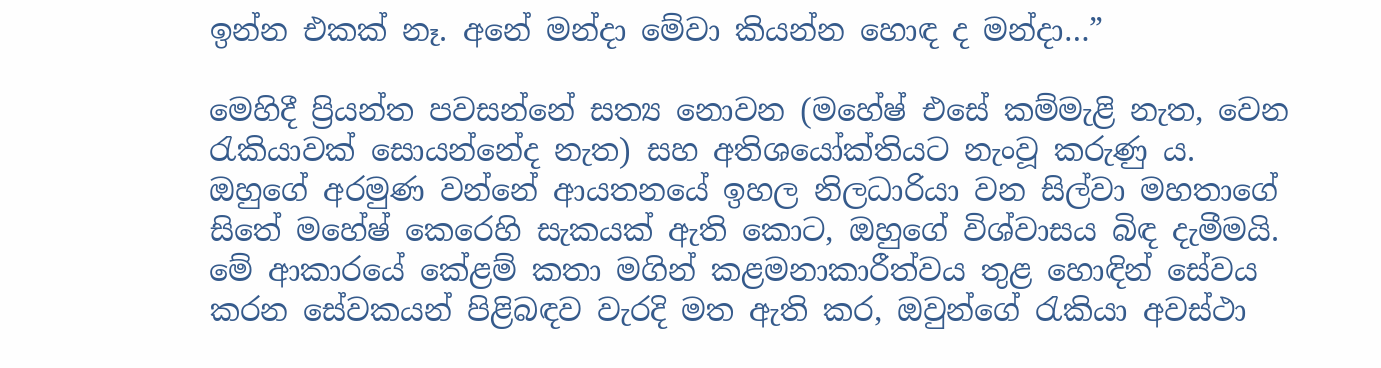ඉන්න එකක් නෑ. අනේ මන්දා මේවා කියන්න හොඳ ද මන්දා…”

මෙහිදී ප්‍රියන්ත පවසන්නේ සත්‍ය නොවන (මහේෂ් එසේ කම්මැළි නැත, වෙන රැකියාවක් සොයන්නේද නැත) සහ අතිශයෝක්තියට නැංවූ කරුණු ය. ඔහුගේ අරමුණ වන්නේ ආයතනයේ ඉහල නිලධාරියා වන සිල්වා මහතාගේ සිතේ මහේෂ් කෙරෙහි සැකයක් ඇති කොට, ඔහුගේ විශ්වාසය බිඳ දැමීමයි. මේ ආකාරයේ කේළම් කතා මගින් කළමනාකාරීත්වය තුළ හොඳින් සේවය කරන සේවකයන් පිළිබඳව වැරදි මත ඇති කර, ඔවුන්ගේ රැකියා අවස්ථා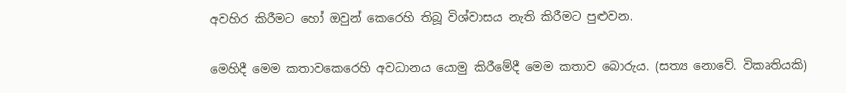අවහිර කිරීමට හෝ ඔවුන් කෙරෙහි තිබූ විශ්වාසය නැති කිරීමට පුළුවන.

මෙහිදී මෙම කතාවකෙරෙහි අවධානය යොමු කිරීමේදී මෙම කතාව බොරුය. (සත්‍ය නොවේ. විකෘතියකි)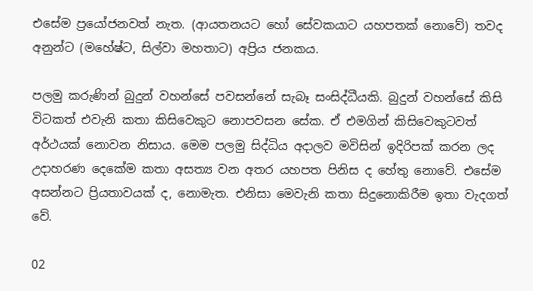එසේම ප්‍රයෝජනවත් නැත. (ආයතනයට හෝ සේවකයාට යහපතක් නොවේ) තවද අනුන්ට (මහේෂ්ට, සිල්වා මහතාට) අප්‍රිය ජනකය.

පලමු කරුණින් බුදුන් වහන්සේ පවසන්නේ සැබෑ සංසිද්ධීයකි. බුදුන් වහන්සේ කිසි විටකත් එවැනි කතා කිසිවෙකුට නොපවසන සේක. ඒ එමගින් කිසිවෙකුටවත් අර්ථයක් නොවන නිසාය. මෙම පලමු සිද්ධිය අදාලව මවිසින් ඉදිරිපක් කරන ලද උදාහරණ දෙකේම කතා අසත්‍ය වන අතර යහපත පිනිස ද හේතු නොවේ. එසේම අසන්නට ප්‍රියතාවයක් ද, නොමැත. එනිසා මෙවැනි කතා සිදුනොකිරීම ඉතා වැදගත් වේ.

02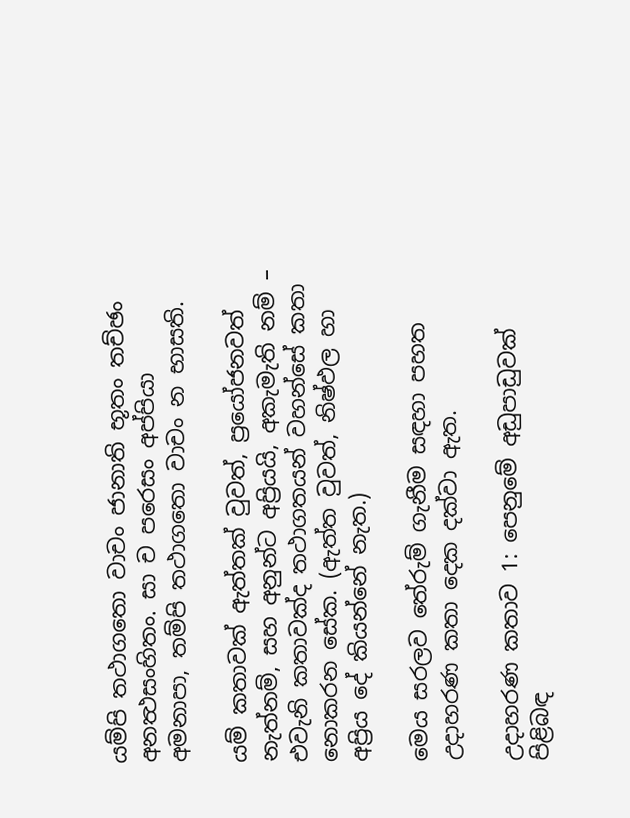යම්පි තථාගතො වාචං ජානාති භූතං තච්ඡං අනත්‍ථසංහිතං. සා ච පරෙසං අප්පියා අමනාපා, තම්පි තථාගතො වාචං න භාසති.

යම් කතාවක් ඇත්තක් වුවත්, ප්‍රයෝජනවත් නැත්නම්, සහ අනුන්ට අප්‍රියයි, අකැමැති නම් – එවැනි කතාවක්ද තථාගතයන් වහන්සේ කතා නොකරන සේක. (ඇත්ත වුවත්, නිෂ්ඵල හා අප්‍රිය දේ කියන්නේ නැත.)

මෙය සරලව තේරුම් ගැනීම සඳහා පහත උදාහරණ කතා දෙක දක්වා ඇත.

උදාහරණ කතාව 1: පෙනුමේ අඩුපාඩුවක් පිළිබඳ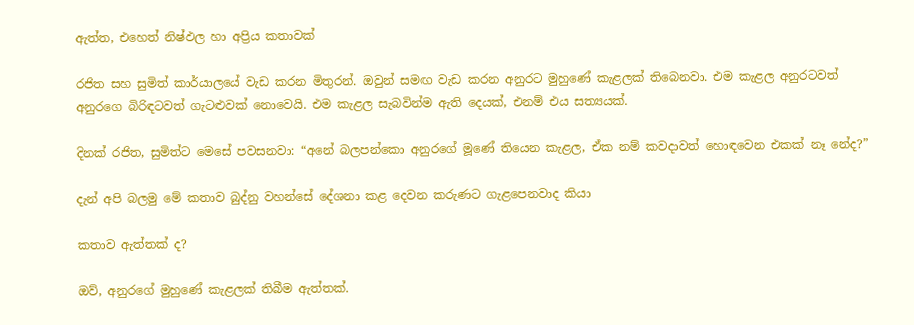ඇත්ත, එහෙත් නිෂ්ඵල හා අප්‍රිය කතාවක්

රජිත සහ සුමිත් කාර්යාලයේ වැඩ කරන මිතුරන්. ඔවුන් සමඟ වැඩ කරන අනුරට මුහුණේ කැළලක් තිබෙනවා. එම කැළල අනුරටවත් අනුරගෙ බිරිඳටවත් ගැටළුවක් නොවෙයි. එම කැළල සැබවින්ම ඇති දෙයක්, එනම් එය සත්‍යයක්.

දිනක් රජිත, සුමිත්ට මෙසේ පවසනවා: “අනේ බලපන්කො අනුරගේ මූණේ තියෙන කැළල, ඒක නම් කවදාවත් හොඳවෙන එකක් නෑ නේද?”

දැන් අපි බලමු මේ කතාව බුද්නු වහන්සේ දේශනා කළ දෙවන කරුණට ගැළපෙනවාද කියා

කතාව ඇත්තක් ද?

ඔව්, අනුරගේ මුහුණේ කැළලක් තිබීම ඇත්තක්.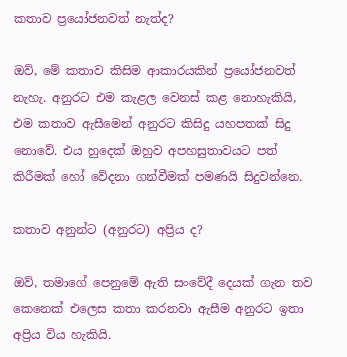කතාව ප්‍රයෝජනවත් නැත්ද?

ඔව්, මේ කතාව කිසිම ආකාරයකින් ප්‍රයෝජනවත් නැහැ. අනුරට එම කැළල වෙනස් කළ නොහැකියි, එම කතාව ඇසීමෙන් අනුරට කිසිදු යහපතක් සිදු නොවේ. එය හුදෙක් ඔහුව අපහසුතාවයට පත් කිරීමක් හෝ වේදනා ගන්වීමක් පමණයි සිදුවන්නෙ.

කතාව අනුන්ට (අනුරට) අප්‍රිය ද?

ඔව්, තමාගේ පෙනුමේ ඇති සංවේදී දෙයක් ගැන තව කෙනෙක් එලෙස කතා කරනවා ඇසීම අනුරට ඉතා අප්‍රිය විය හැකියි.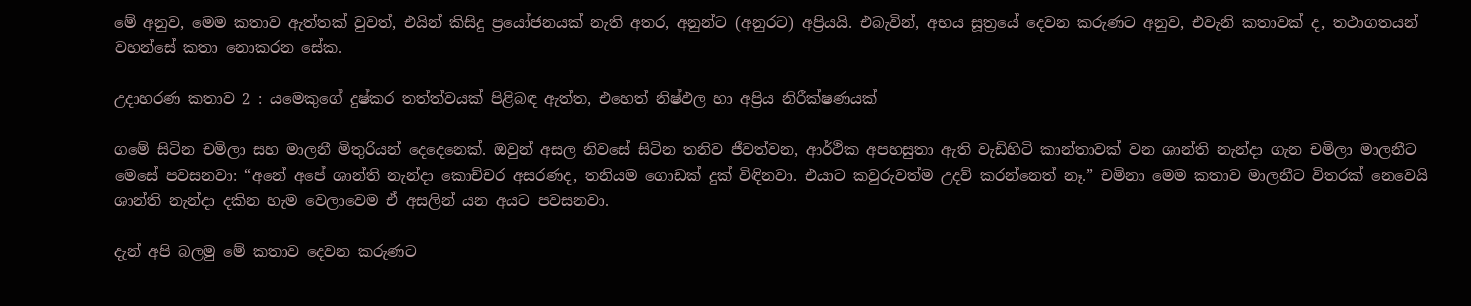මේ අනුව, මෙම කතාව ඇත්තක් වුවත්, එයින් කිසිදු ප්‍රයෝජනයක් නැති අතර, අනුන්ට (අනුරට) අප්‍රියයි. එබැවින්, අභය සූත්‍රයේ දෙවන කරුණට අනුව, එවැනි කතාවක් ද, තථාගතයන් වහන්සේ කතා නොකරන සේක.

උදාහරණ කතාව 2 : යමෙකුගේ දුෂ්කර තත්ත්වයක් පිළිබඳ ඇත්ත, එහෙත් නිෂ්ඵල හා අප්‍රිය නිරීක්ෂණයක්

ගමේ සිටින චමිලා සහ මාලනී මිතුරියන් දෙදෙනෙක්. ඔවුන් අසල නිවසේ සිටින තනිව ජීවත්වන, ආර්ථික අපහසුතා ඇති වැඩිහිටි කාන්තාවක් වන ශාන්ති නැන්දා ගැන චමිලා මාලනීට මෙසේ පවසනවා: “අනේ අපේ ශාන්ති නැන්දා කොච්චර අසරණද, තනියම ගොඩක් දුක් විඳිනවා. එයාට කවුරුවත්ම උදව් කරන්නෙත් නෑ.” චමිනා මෙම කතාව මාලනීට විතරක් නෙවෙයි ශාන්ති නැන්දා දකින හැම වෙලාවෙම ඒ අසලින් යන අයට පවසනවා.

දැන් අපි බලමු මේ කතාව දෙවන කරුණට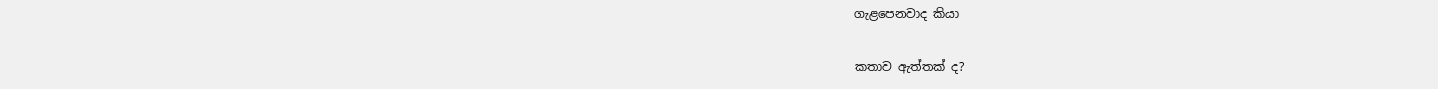ගැළපෙනවාද කියා

කතාව ඇත්තක් ද?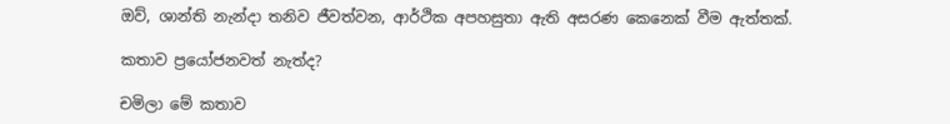ඔව්, ශාන්ති නැන්දා තනිව ජීවත්වන, ආර්ථික අපහසුතා ඇති අසරණ කෙනෙක් වීම ඇත්තක්.

කතාව ප්‍රයෝජනවත් නැත්ද?

චමිලා මේ කතාව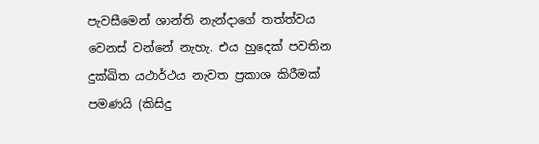පැවසීමෙන් ශාන්ති නැන්දාගේ තත්ත්වය වෙනස් වන්නේ නැහැ. එය හුදෙක් පවතින දුක්ඛිත යථාර්ථය නැවත ප්‍රකාශ කිරීමක් පමණයි (කිසිදු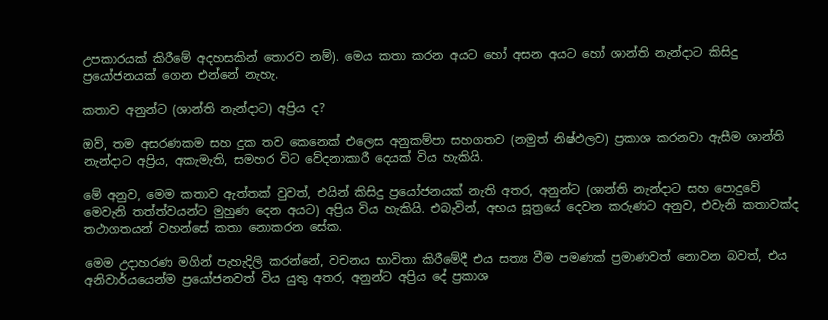උපකාරයක් කිරීමේ අදහසකින් තොරව නම්). මෙය කතා කරන අයට හෝ අසන අයට හෝ ශාන්ති නැන්දාට කිසිදු ප්‍රයෝජනයක් ගෙන එන්නේ නැහැ.

කතාව අනුන්ට (ශාන්ති නැන්දාට) අප්‍රිය ද?

ඔව්, තම අසරණකම සහ දුක තව කෙනෙක් එලෙස අනුකම්පා සහගතව (නමුත් නිෂ්ඵලව) ප්‍රකාශ කරනවා ඇසීම ශාන්ති නැන්දාට අප්‍රිය, අකැමැති, සමහර විට වේදනාකාරී දෙයක් විය හැකියි.

මේ අනුව, මෙම කතාව ඇත්තක් වුවත්, එයින් කිසිදු ප්‍රයෝජනයක් නැති අතර, අනුන්ට (ශාන්ති නැන්දාට සහ පොදුවේ මෙවැනි තත්ත්වයන්ට මුහුණ දෙන අයට) අප්‍රිය විය හැකියි. එබැවින්, අභය සූත්‍රයේ දෙවන කරුණට අනුව, එවැනි කතාවක්ද තථාගතයන් වහන්සේ කතා නොකරන සේක.

මෙම උදාහරණ මගින් පැහැදිලි කරන්නේ, වචනය භාවිතා කිරීමේදී එය සත්‍ය වීම පමණක් ප්‍රමාණවත් නොවන බවත්, එය අනිවාර්යයෙන්ම ප්‍රයෝජනවත් විය යුතු අතර, අනුන්ට අප්‍රිය දේ ප්‍රකාශ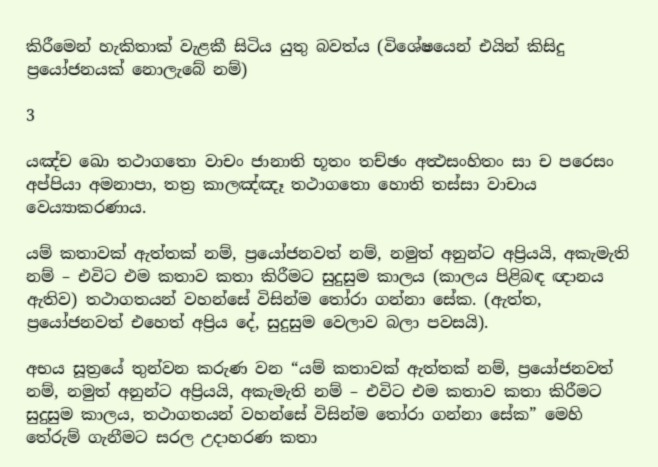කිරීමෙන් හැකිතාක් වැළකී සිටිය යුතු බවත්ය (විශේෂයෙන් එයින් කිසිදු ප්‍රයෝජනයක් නොලැබේ නම්)

3

යඤ්ච ඛො තථාගතො වාචං ජානාති භූතං තච්ඡං අත්‍ථසංහිතං සා ච පරෙසං අප්පියා අමනාපා, තත්‍ර කාලඤ්ඤෑ තථාගතො හොති තස්සා වාචාය වෙය්‍යාකරණාය.

යම් කතාවක් ඇත්තක් නම්, ප්‍රයෝජනවත් නම්, නමුත් අනුන්ට අප්‍රියයි, අකැමැති නම් – එවිට එම කතාව කතා කිරීමට සුදුසුම කාලය (කාලය පිළිබඳ ඥානය ඇතිව) තථාගතයන් වහන්සේ විසින්ම තෝරා ගන්නා සේක. (ඇත්ත, ප්‍රයෝජනවත් එහෙත් අප්‍රිය දේ, සුදුසුම වෙලාව බලා පවසයි).

අභය සූත්‍රයේ තුන්වන කරුණ වන “යම් කතාවක් ඇත්තක් නම්, ප්‍රයෝජනවත් නම්, නමුත් අනුන්ට අප්‍රියයි, අකැමැති නම් – එවිට එම කතාව කතා කිරීමට සුදුසුම කාලය, තථාගතයන් වහන්සේ විසින්ම තෝරා ගන්නා සේක” මෙහි තේරුම් ගැනීමට සරල උදාහරණ කතා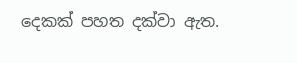දෙකක් පහත දක්වා ඇත.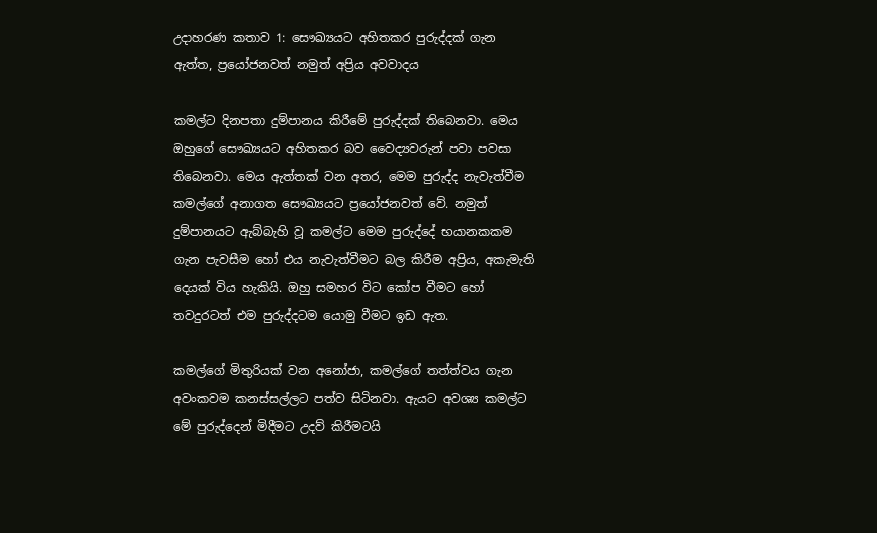උදාහරණ කතාව 1: සෞඛ්‍යයට අහිතකර පුරුද්දක් ගැන ඇත්ත, ප්‍රයෝජනවත් නමුත් අප්‍රිය අවවාදය

කමල්ට දිනපතා දුම්පානය කිරීමේ පුරුද්දක් තිබෙනවා. මෙය ඔහුගේ සෞඛ්‍යයට අහිතකර බව වෛද්‍යවරුන් පවා පවසා තිබෙනවා. මෙය ඇත්තක් වන අතර, මෙම පුරුද්ද නැවැත්වීම කමල්ගේ අනාගත සෞඛ්‍යයට ප්‍රයෝජනවත් වේ. නමුත් දුම්පානයට ඇබ්බැහි වූ කමල්ට මෙම පුරුද්දේ භයානකකම ගැන පැවසීම හෝ එය නැවැත්වීමට බල කිරීම අප්‍රිය, අකැමැති දෙයක් විය හැකියි. ඔහු සමහර විට කෝප වීමට හෝ තවදුරටත් එම පුරුද්දටම යොමු වීමට ඉඩ ඇත.

කමල්ගේ මිතුරියක් වන අනෝජා, කමල්ගේ තත්ත්වය ගැන අවංකවම කනස්සල්ලට පත්ව සිටිනවා. ඇයට අවශ්‍ය කමල්ට මේ පුරුද්දෙන් මිදීමට උදව් කිරීමටයි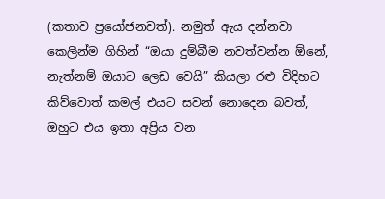(කතාව ප්‍රයෝජනවත්). නමුත් ඇය දන්නවා කෙලින්ම ගිහින් “ඔයා දුම්බීම නවත්වන්න ඕනේ, නැත්නම් ඔයාට ලෙඩ වෙයි” කියලා රළු විදිහට කිව්වොත් කමල් එයට සවන් නොදෙන බවත්, ඔහුට එය ඉතා අප්‍රිය වන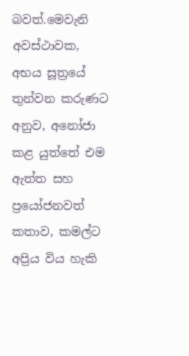බවත්.මෙවැනි අවස්ථාවක, අභය සූත්‍රයේ තුන්වන කරුණට අනුව, අනෝජා කළ යුත්තේ එම ඇත්ත සහ ප්‍රයෝජනවත් කතාව, කමල්ට අප්‍රිය විය හැකි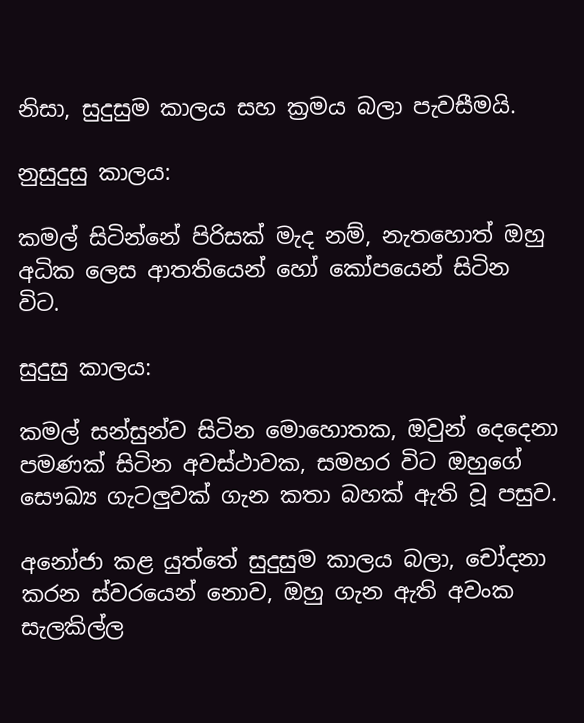නිසා, සුදුසුම කාලය සහ ක්‍රමය බලා පැවසීමයි.

නුසුදුසු කාලය:

කමල් සිටින්නේ පිරිසක් මැද නම්, නැතහොත් ඔහු අධික ලෙස ආතතියෙන් හෝ කෝපයෙන් සිටින විට.

සුදුසු කාලය:

කමල් සන්සුන්ව සිටින මොහොතක, ඔවුන් දෙදෙනා පමණක් සිටින අවස්ථාවක, සමහර විට ඔහුගේ සෞඛ්‍ය ගැටලුවක් ගැන කතා බහක් ඇති වූ පසුව.

අනෝජා කළ යුත්තේ සුදුසුම කාලය බලා, චෝදනා කරන ස්වරයෙන් නොව, ඔහු ගැන ඇති අවංක සැලකිල්ල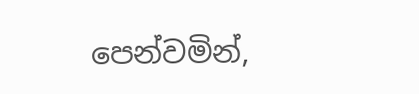පෙන්වමින්,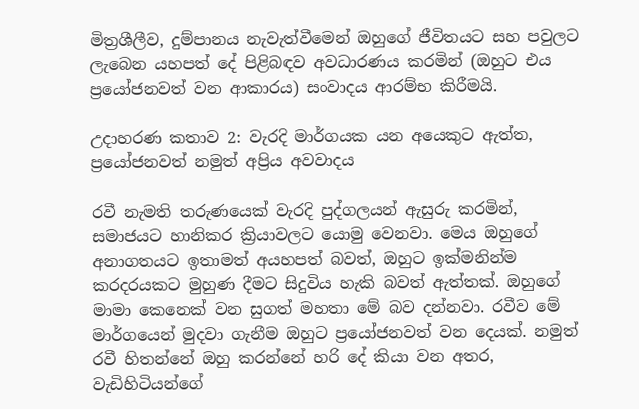මිත්‍රශීලීව, දුම්පානය නැවැත්වීමෙන් ඔහුගේ ජීවිතයට සහ පවුලට ලැබෙන යහපත් දේ පිළිබඳව අවධාරණය කරමින් (ඔහුට එය ප්‍රයෝජනවත් වන ආකාරය) සංවාදය ආරම්භ කිරීමයි.

උදාහරණ කතාව 2: වැරදි මාර්ගයක යන අයෙකුට ඇත්ත, ප්‍රයෝජනවත් නමුත් අප්‍රිය අවවාදය

රවී නැමති තරුණයෙක් වැරදි පුද්ගලයන් ඇසුරු කරමින්, සමාජයට හානිකර ක්‍රියාවලට යොමු වෙනවා. මෙය ඔහුගේ අනාගතයට ඉතාමත් අයහපත් බවත්, ඔහුට ඉක්මනින්ම කරදරයකට මුහුණ දීමට සිදුවිය හැකි බවත් ඇත්තක්. ඔහුගේ මාමා කෙනෙක් වන සුගත් මහතා මේ බව දන්නවා. රවීව මේ මාර්ගයෙන් මුදවා ගැනීම ඔහුට ප්‍රයෝජනවත් වන දෙයක්. නමුත් රවී හිතන්නේ ඔහු කරන්නේ හරි දේ කියා වන අතර, වැඩිහිටියන්ගේ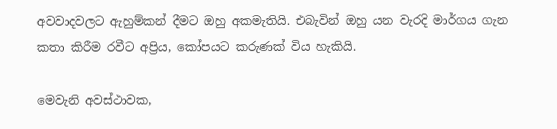අවවාදවලට ඇහුම්කන් දීමට ඔහු අකමැතියි. එබැවින් ඔහු යන වැරදි මාර්ගය ගැන කතා කිරීම රවීට අප්‍රිය, කෝපයට කරුණක් විය හැකියි.

මෙවැනි අවස්ථාවක,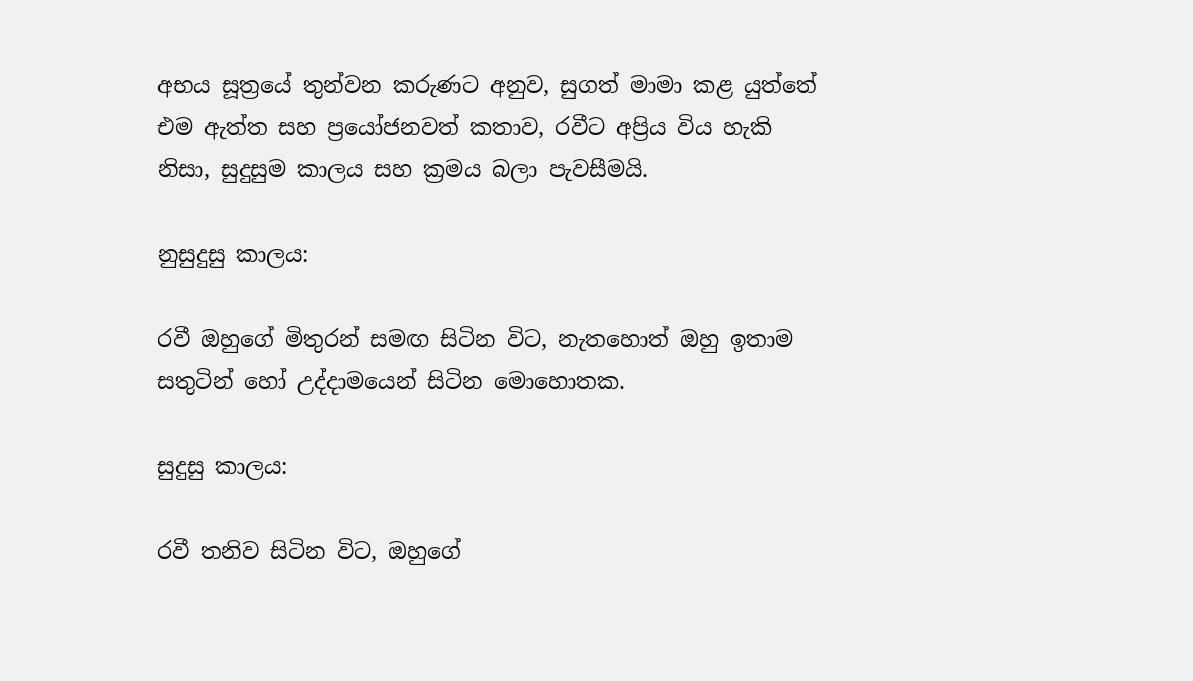අභය සූත්‍රයේ තුන්වන කරුණට අනුව, සුගත් මාමා කළ යුත්තේ එම ඇත්ත සහ ප්‍රයෝජනවත් කතාව, රවීට අප්‍රිය විය හැකි නිසා, සුදුසුම කාලය සහ ක්‍රමය බලා පැවසීමයි.

නුසුදුසු කාලය:

රවී ඔහුගේ මිතුරන් සමඟ සිටින විට, නැතහොත් ඔහු ඉතාම සතුටින් හෝ උද්දාමයෙන් සිටින මොහොතක.

සුදුසු කාලය:

රවී තනිව සිටින විට, ඔහුගේ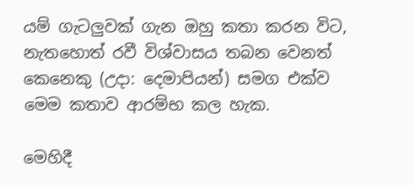යම් ගැටලුවක් ගැන ඔහු කතා කරන විට, නැතහොත් රවී විශ්වාසය තබන වෙනත් කෙනෙකු (උදා: දෙමාපියන්) සමග එක්ව මෙම කතාව ආරම්භ කල හැක.

මෙහිදී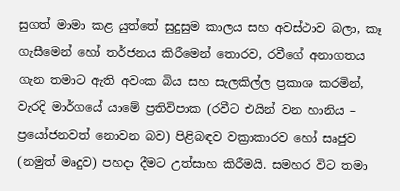සුගත් මාමා කළ යුත්තේ සුදුසුම කාලය සහ අවස්ථාව බලා, කෑ ගැසීමෙන් හෝ තර්ජනය කිරීමෙන් තොරව, රවීගේ අනාගතය ගැන තමාට ඇති අවංක බිය සහ සැලකිල්ල ප්‍රකාශ කරමින්, වැරදි මාර්ගයේ යාමේ ප්‍රතිවිපාක (රවීට එයින් වන හානිය – ප්‍රයෝජනවත් නොවන බව) පිළිබඳව වක්‍රාකාරව හෝ සෘජුව (නමුත් මෘදුව) පහදා දීමට උත්සාහ කිරීමයි. සමහර විට තමා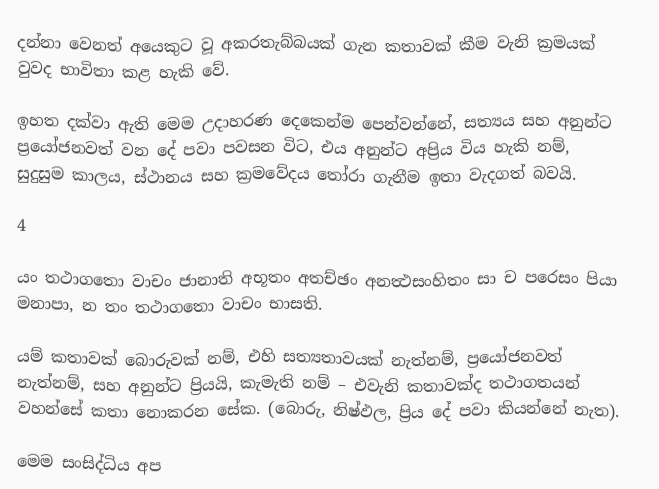දන්නා වෙනත් අයෙකුට වූ අකරතැබ්බයක් ගැන කතාවක් කීම වැනි ක්‍රමයක් වුවද භාවිතා කළ හැකි වේ.

ඉහත දක්වා ඇති මෙම උදාහරණ දෙකෙන්ම පෙන්වන්නේ, සත්‍යය සහ අනුන්ට ප්‍රයෝජනවත් වන දේ පවා පවසන විට, එය අනුන්ට අප්‍රිය විය හැකි නම්, සුදුසුම කාලය, ස්ථානය සහ ක්‍රමවේදය තෝරා ගැනීම ඉතා වැදගත් බවයි.

4

යං තථාගතො වාචං ජානාති අභූතං අතච්ඡං අනත්‍ථසංහිතං සා ච පරෙසං පියා මනාපා, න තං තථාගතො වාචං භාසති.

යම් කතාවක් බොරුවක් නම්, එහි සත්‍යතාවයක් නැත්නම්, ප්‍රයෝජනවත් නැත්නම්, සහ අනුන්ට ප්‍රියයි, කැමැති නම් – එවැනි කතාවක්ද තථාගතයන් වහන්සේ කතා නොකරන සේක. (බොරු, නිෂ්ඵල, ප්‍රිය දේ පවා කියන්නේ නැත).

මෙම සංසිද්ධිය අප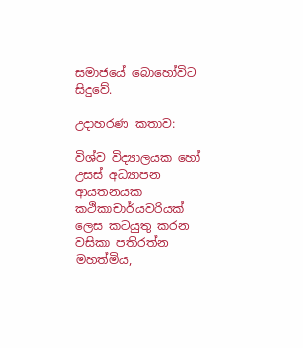සමාජයේ බොහෝවිට සිදුවේ.

උදාහරණ කතාව:

විශ්ව විද්‍යාලයක හෝ උසස් අධ්‍යාපන ආයතනයක කථිකාචාර්යවරියක් ලෙස කටයුතු කරන වසිකා පතිරත්න මහත්මිය,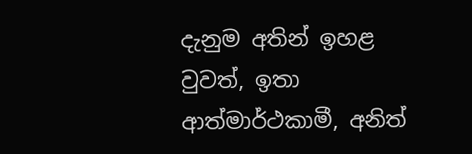දැනුම අතින් ඉහළ වුවත්, ඉතා ආත්මාර්ථකාමී, අනිත්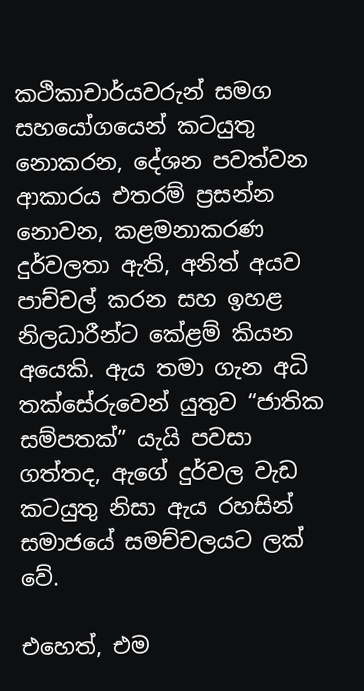කථිකාචාර්යවරුන් සමග සහයෝගයෙන් කටයුතු නොකරන, දේශන පවත්වන ආකාරය එතරම් ප්‍රසන්න නොවන, කළමනාකරණ දුර්වලතා ඇති, අනිත් අයව පාච්චල් කරන සහ ඉහළ නිලධාරීන්ට කේළම් කියන අයෙකි. ඇය තමා ගැන අධි තක්සේරුවෙන් යුතුව “ජාතික සම්පතක්” යැයි පවසා ගත්තද, ඇගේ දුර්වල වැඩ කටයුතු නිසා ඇය රහසින් සමාජයේ සමච්චලයට ලක් වේ.

එහෙත්, එම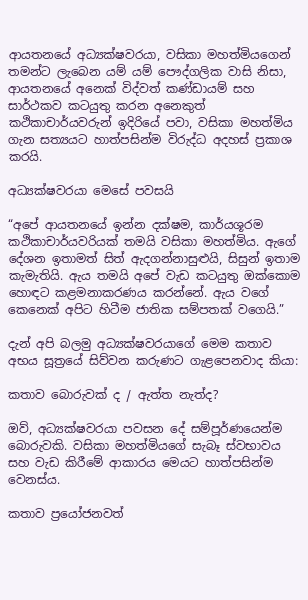ආයතනයේ අධ්‍යක්ෂවරයා, වසිකා මහත්මියගෙන් තමන්ට ලැබෙන යම් යම් පෞද්ගලික වාසි නිසා, ආයතනයේ අනෙක් විද්වත් කණ්ඩායම් සහ සාර්ථකව කටයුතු කරන අනෙකුත් කථිකාචාර්යවරුන් ඉදිරියේ පවා, වසිකා මහත්මිය ගැන සත්‍යයට හාත්පසින්ම විරුද්ධ අදහස් ප්‍රකාශ කරයි.

අධ්‍යක්ෂවරයා මෙසේ පවසයි

“අපේ ආයතනයේ ඉන්න දක්ෂම, කාර්යශූරම කථිකාචාර්යවරියක් තමයි වසිකා මහත්මිය. ඇගේ දේශන ඉතාමත් සිත් ඇදගන්නාසුළුයි, සිසුන් ඉතාම කැමැතියි. ඇය තමයි අපේ වැඩ කටයුතු ඔක්කොම හොඳට කළමනාකරණය කරන්නේ. ඇය වගේ කෙනෙක් අපිට හිටීම ජාතික සම්පතක් වගෙයි.”

දැන් අපි බලමු අධ්‍යක්ෂවරයාගේ මෙම කතාව අභය සූත්‍රයේ සිව්වන කරුණට ගැළපෙනවාද කියා:

කතාව බොරුවක් ද / ඇත්ත නැත්ද?

ඔව්, අධ්‍යක්ෂවරයා පවසන දේ සම්පූර්ණයෙන්ම බොරුවකි. වසිකා මහත්මියගේ සැබෑ ස්වභාවය සහ වැඩ කිරීමේ ආකාරය මෙයට හාත්පසින්ම වෙනස්ය.

කතාව ප්‍රයෝජනවත්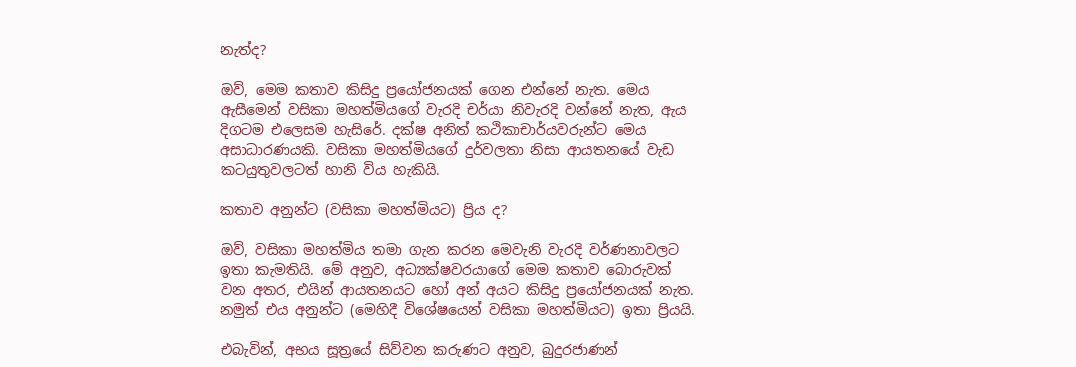නැත්ද?

ඔව්, මෙම කතාව කිසිදු ප්‍රයෝජනයක් ගෙන එන්නේ නැත. මෙය ඇසීමෙන් වසිකා මහත්මියගේ වැරදි චර්යා නිවැරදි වන්නේ නැත, ඇය දිගටම එලෙසම හැසිරේ. දක්ෂ අනිත් කථිකාචාර්යවරුන්ට මෙය අසාධාරණයකි. වසිකා මහත්මියගේ දුර්වලතා නිසා ආයතනයේ වැඩ කටයුතුවලටත් හානි විය හැකියි.

කතාව අනුන්ට (වසිකා මහත්මියට) ප්‍රිය ද?

ඔව්, වසිකා මහත්මිය තමා ගැන කරන මෙවැනි වැරදි වර්ණනාවලට ඉතා කැමතියි. මේ අනුව, අධ්‍යක්ෂවරයාගේ මෙම කතාව බොරුවක් වන අතර, එයින් ආයතනයට හෝ අන් අයට කිසිදු ප්‍රයෝජනයක් නැත. නමුත් එය අනුන්ට (මෙහිදී විශේෂයෙන් වසිකා මහත්මියට) ඉතා ප්‍රියයි.

එබැවින්, අභය සූත්‍රයේ සිව්වන කරුණට අනුව, බුදුරජාණන්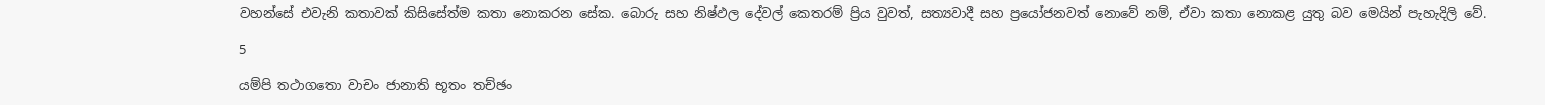වහන්සේ එවැනි කතාවක් කිසිසේත්ම කතා නොකරන සේක. බොරු සහ නිෂ්ඵල දේවල් කෙතරම් ප්‍රිය වුවත්, සත්‍යවාදී සහ ප්‍රයෝජනවත් නොවේ නම්, ඒවා කතා නොකළ යුතු බව මෙයින් පැහැදිලි වේ.

5

යම්පි තථාගතො වාචං ජානාති භූතං තච්ඡං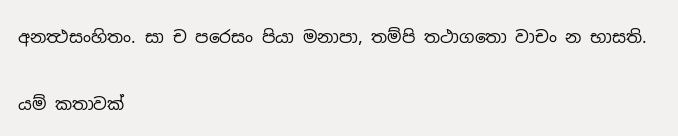අනත්‍ථසංහිතං. සා ච පරෙසං පියා මනාපා, තම්පි තථාගතො වාචං න භාසති.

යම් කතාවක්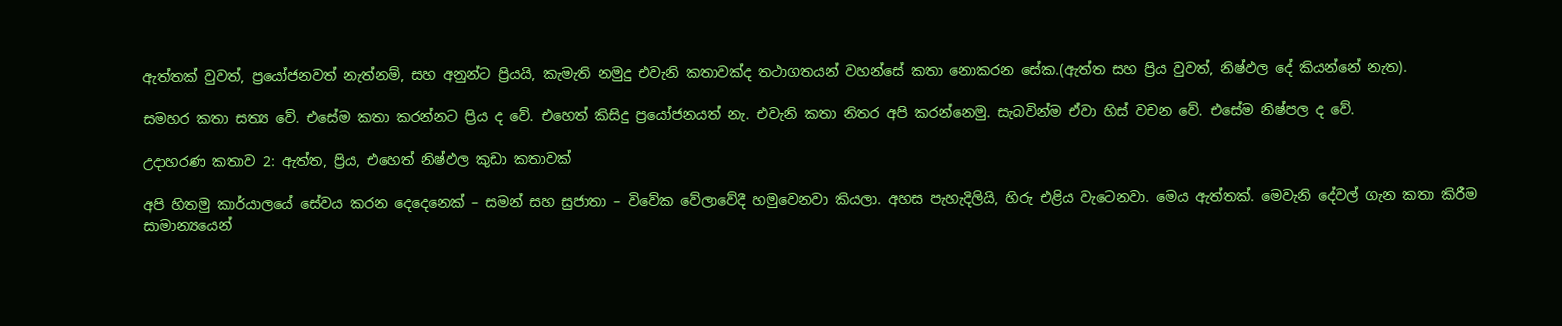ඇත්තක් වුවත්, ප්‍රයෝජනවත් නැත්නම්, සහ අනුන්ට ප්‍රියයි, කැමැති නමුදු එවැනි කතාවක්ද තථාගතයන් වහන්සේ කතා නොකරන සේක.(ඇත්ත සහ ප්‍රිය වුවත්, නිෂ්ඵල දේ කියන්නේ නැත).

සමහර කතා සත්‍ය වේ. එසේම කතා කරන්නට ප්‍රිය ද වේ. එහෙත් කිසිදු ප්‍රයෝජනයත් නැ. එවැනි කතා නිතර අපි කරන්නෙමු. සැබවින්ම ඒවා හිස් වචන වේ. එසේම නිෂ්පල ද වේ.

උදාහරණ කතාව 2: ඇත්ත, ප්‍රිය, එහෙත් නිෂ්ඵල කුඩා කතාවක්

අපි හිතමු කාර්යාලයේ සේවය කරන දෙදෙනෙක් – සමන් සහ සුජාතා – විවේක වේලාවේදී හමුවෙනවා කියලා. අහස පැහැදිලියි, හිරු එළිය වැටෙනවා. මෙය ඇත්තක්. මෙවැනි දේවල් ගැන කතා කිරීම සාමාන්‍යයෙන්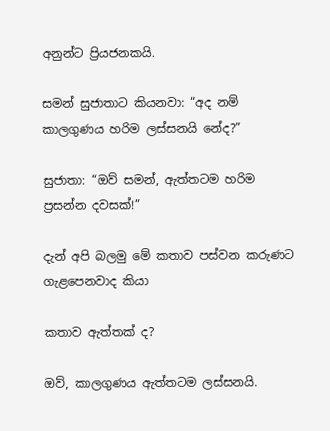අනුන්ට ප්‍රියජනකයි.

සමන් සුජාතාට කියනවා: “අද නම් කාලගුණය හරිම ලස්සනයි නේද?”

සුජාතා: “ඔව් සමන්, ඇත්තටම හරිම ප්‍රසන්න දවසක්!”

දැන් අපි බලමු මේ කතාව පස්වන කරුණට ගැළපෙනවාද කියා

කතාව ඇත්තක් ද?

ඔව්, කාලගුණය ඇත්තටම ලස්සනයි.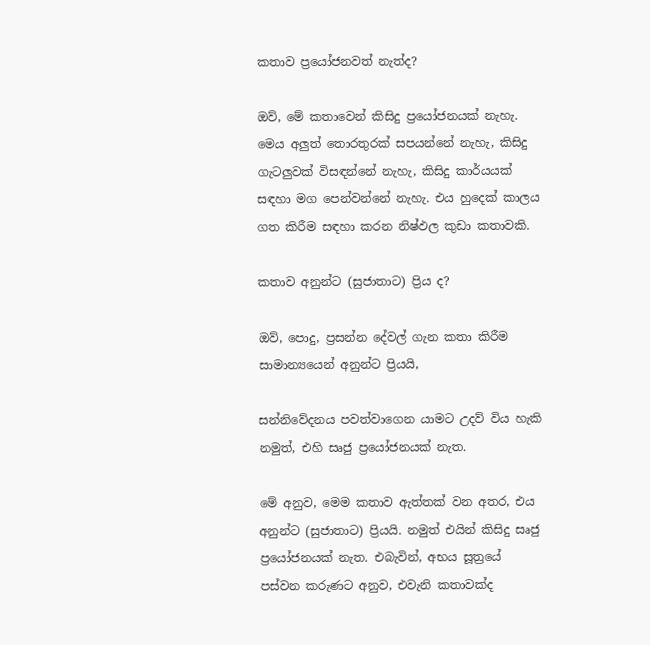කතාව ප්‍රයෝජනවත් නැත්ද?

ඔව්, මේ කතාවෙන් කිසිදු ප්‍රයෝජනයක් නැහැ. මෙය අලුත් තොරතුරක් සපයන්නේ නැහැ, කිසිදු ගැටලුවක් විසඳන්නේ නැහැ, කිසිදු කාර්යයක් සඳහා මග පෙන්වන්නේ නැහැ. එය හුදෙක් කාලය ගත කිරීම සඳහා කරන නිෂ්ඵල කුඩා කතාවකි.

කතාව අනුන්ට (සුජාතාට) ප්‍රිය ද?

ඔව්, පොදු, ප්‍රසන්න දේවල් ගැන කතා කිරීම සාමාන්‍යයෙන් අනුන්ට ප්‍රියයි,

සන්නිවේදනය පවත්වාගෙන යාමට උදව් විය හැකි නමුත්, එහි සෘජු ප්‍රයෝජනයක් නැත.

මේ අනුව, මෙම කතාව ඇත්තක් වන අතර, එය අනුන්ට (සුජාතාට) ප්‍රියයි. නමුත් එයින් කිසිදු සෘජු ප්‍රයෝජනයක් නැත. එබැවින්, අභය සූත්‍රයේ පස්වන කරුණට අනුව, එවැනි කතාවක්ද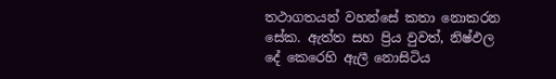තථාගතයන් වහන්සේ කතා නොකරන සේක. ඇත්ත සහ ප්‍රිය වුවත්, නිෂ්ඵල දේ කෙරෙහි ඇලී නොසිටිය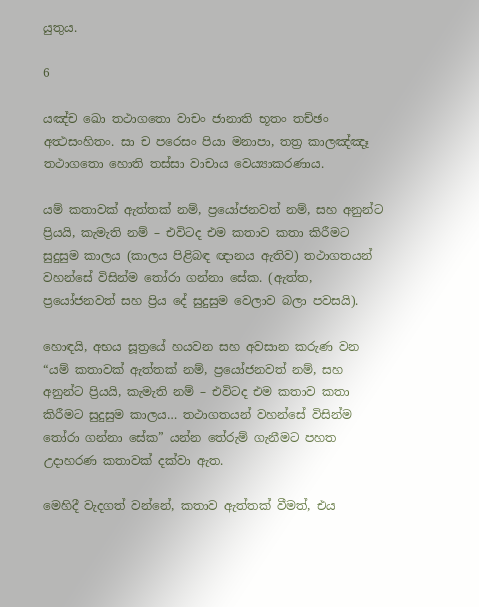යුතුය.

6

යඤ්ච ඛො තථාගතො වාචං ජානාති භූතං තච්ඡං අත්‍ථසංහිතං. සා ච පරෙසං පියා මනාපා, තත්‍ර කාලඤ්ඤෑ තථාගතො හොති තස්සා වාචාය වෙය්‍යාකරණාය.

යම් කතාවක් ඇත්තක් නම්, ප්‍රයෝජනවත් නම්, සහ අනුන්ට ප්‍රියයි, කැමැති නම් – එවිටද එම කතාව කතා කිරීමට සුදුසුම කාලය (කාලය පිළිබඳ ඥානය ඇතිව) තථාගතයන් වහන්සේ විසින්ම තෝරා ගන්නා සේක. (ඇත්ත, ප්‍රයෝජනවත් සහ ප්‍රිය දේ සුදුසුම වෙලාව බලා පවසයි).

හොඳයි, අභය සූත්‍රයේ හයවන සහ අවසාන කරුණ වන “යම් කතාවක් ඇත්තක් නම්, ප්‍රයෝජනවත් නම්, සහ අනුන්ට ප්‍රියයි, කැමැති නම් – එවිටද එම කතාව කතා කිරීමට සුදුසුම කාලය… තථාගතයන් වහන්සේ විසින්ම තෝරා ගන්නා සේක” යන්න තේරුම් ගැනීමට පහත උදාහරණ කතාවක් දක්වා ඇත.

මෙහිදී වැදගත් වන්නේ, කතාව ඇත්තක් වීමත්, එය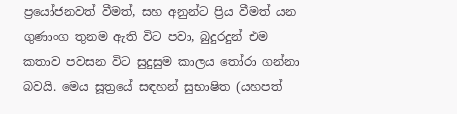ප්‍රයෝජනවත් වීමත්, සහ අනුන්ට ප්‍රිය වීමත් යන ගුණාංග තුනම ඇති විට පවා, බුදුරදුන් එම කතාව පවසන විට සුදුසුම කාලය තෝරා ගන්නා බවයි. මෙය සූත්‍රයේ සඳහන් සුභාෂිත (යහපත්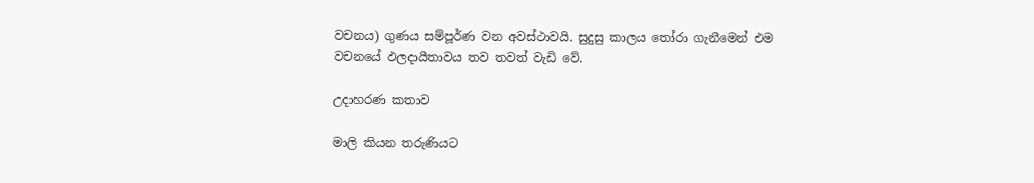වචනය) ගුණය සම්පූර්ණ වන අවස්ථාවයි. සුදුසු කාලය තෝරා ගැනීමෙන් එම වචනයේ ඵලදායීතාවය තව තවත් වැඩි වේ.

උදාහරණ කතාව

මාලි කියන තරුණියට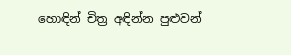හොඳින් චිත්‍ර අඳින්න පුළුවන්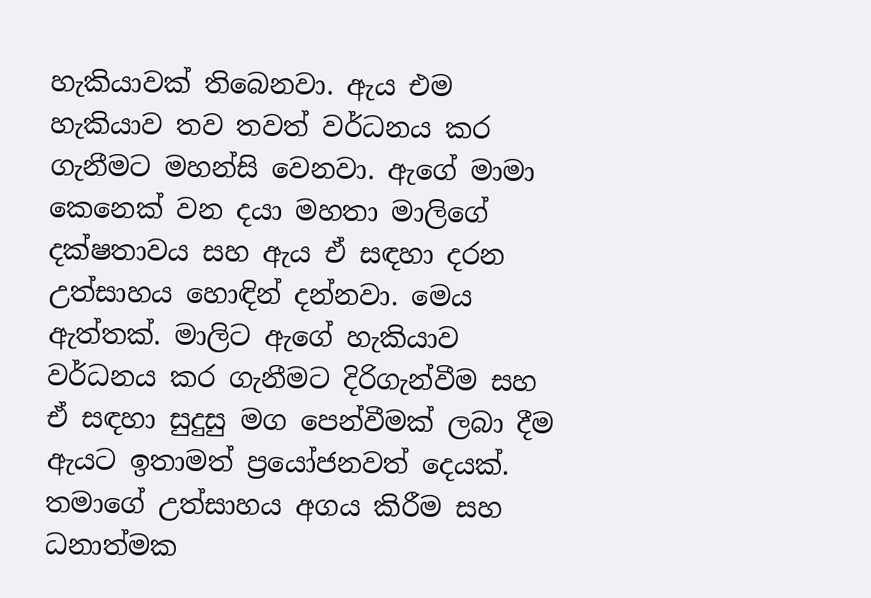හැකියාවක් තිබෙනවා. ඇය එම හැකියාව තව තවත් වර්ධනය කර ගැනීමට මහන්සි වෙනවා. ඇගේ මාමා කෙනෙක් වන දයා මහතා මාලිගේ දක්ෂතාවය සහ ඇය ඒ සඳහා දරන උත්සාහය හොඳින් දන්නවා. මෙය ඇත්තක්. මාලිට ඇගේ හැකියාව වර්ධනය කර ගැනීමට දිරිගැන්වීම සහ ඒ සඳහා සුදුසු මග පෙන්වීමක් ලබා දීම ඇයට ඉතාමත් ප්‍රයෝජනවත් දෙයක්. තමාගේ උත්සාහය අගය කිරීම සහ ධනාත්මක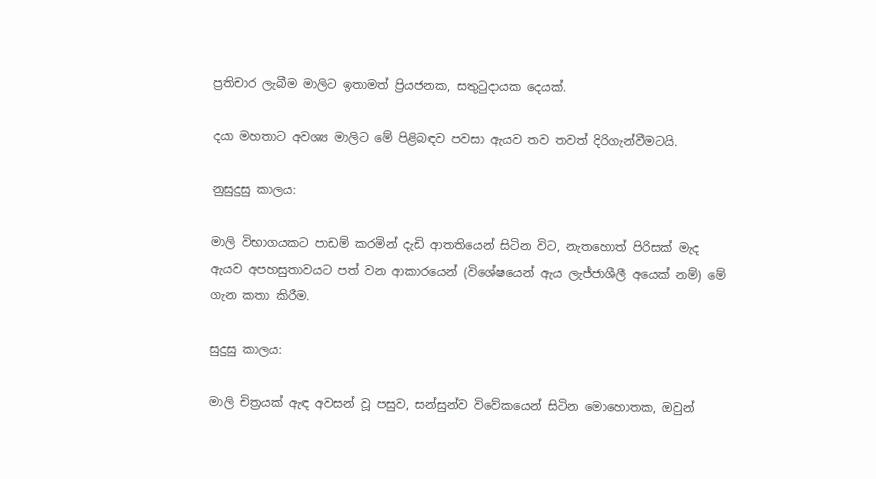ප්‍රතිචාර ලැබීම මාලිට ඉතාමත් ප්‍රියජනක, සතුටුදායක දෙයක්.

දයා මහතාට අවශ්‍ය මාලිට මේ පිළිබඳව පවසා ඇයව තව තවත් දිරිගැන්වීමටයි.

නුසුදුසු කාලය:

මාලි විභාගයකට පාඩම් කරමින් දැඩි ආතතියෙන් සිටින විට, නැතහොත් පිරිසක් මැද ඇයව අපහසුතාවයට පත් වන ආකාරයෙන් (විශේෂයෙන් ඇය ලැජ්ජාශීලී අයෙක් නම්) මේ ගැන කතා කිරීම.

සුදුසු කාලය:

මාලි චිත්‍රයක් ඇඳ අවසන් වූ පසුව, සන්සුන්ව විවේකයෙන් සිටින මොහොතක, ඔවුන්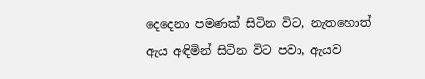දෙදෙනා පමණක් සිටින විට, නැතහොත් ඇය අඳිමින් සිටින විට පවා, ඇයව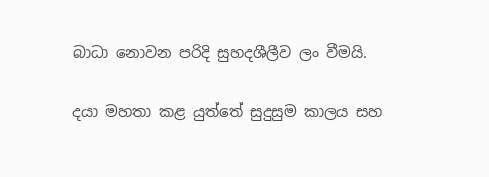බාධා නොවන පරිදි සුහදශීලීව ලං වීමයි.

දයා මහතා කළ යුත්තේ සුදුසුම කාලය සහ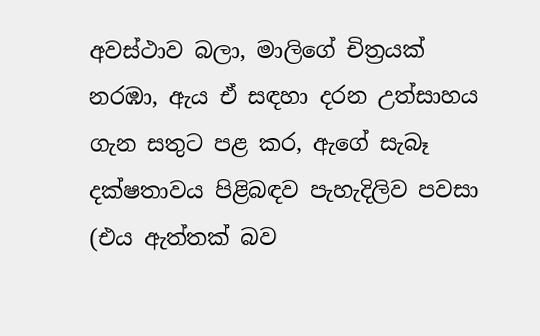අවස්ථාව බලා, මාලිගේ චිත්‍රයක් නරඹා, ඇය ඒ සඳහා දරන උත්සාහය ගැන සතුට පළ කර, ඇගේ සැබෑ දක්ෂතාවය පිළිබඳව පැහැදිලිව පවසා (එය ඇත්තක් බව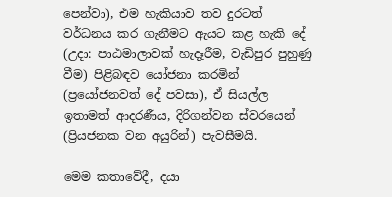පෙන්වා), එම හැකියාව තව දුරටත් වර්ධනය කර ගැනීමට ඇයට කළ හැකි දේ (උදා: පාඨමාලාවක් හැදෑරීම, වැඩිපුර පුහුණු වීම) පිළිබඳව යෝජනා කරමින් (ප්‍රයෝජනවත් දේ පවසා), ඒ සියල්ල ඉතාමත් ආදරණීය, දිරිගන්වන ස්වරයෙන් (ප්‍රියජනක වන අයුරින්) පැවසීමයි.

මෙම කතාවේදී, දයා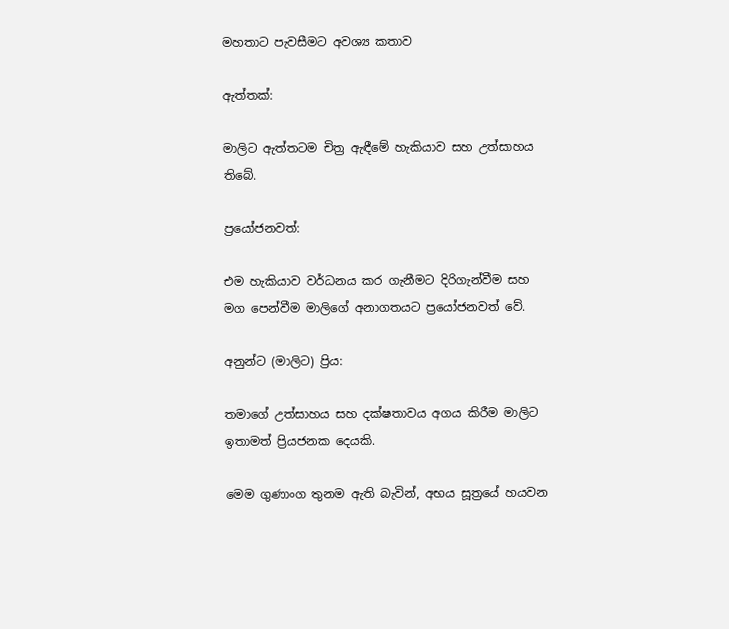මහතාට පැවසීමට අවශ්‍ය කතාව

ඇත්තක්:

මාලිට ඇත්තටම චිත්‍ර ඇඳීමේ හැකියාව සහ උත්සාහය තිබේ.

ප්‍රයෝජනවත්:

එම හැකියාව වර්ධනය කර ගැනීමට දිරිගැන්වීම සහ මග පෙන්වීම මාලිගේ අනාගතයට ප්‍රයෝජනවත් වේ.

අනුන්ට (මාලිට) ප්‍රිය:

තමාගේ උත්සාහය සහ දක්ෂතාවය අගය කිරීම මාලිට ඉතාමත් ප්‍රියජනක දෙයකි.

මෙම ගුණාංග තුනම ඇති බැවින්, අභය සූත්‍රයේ හයවන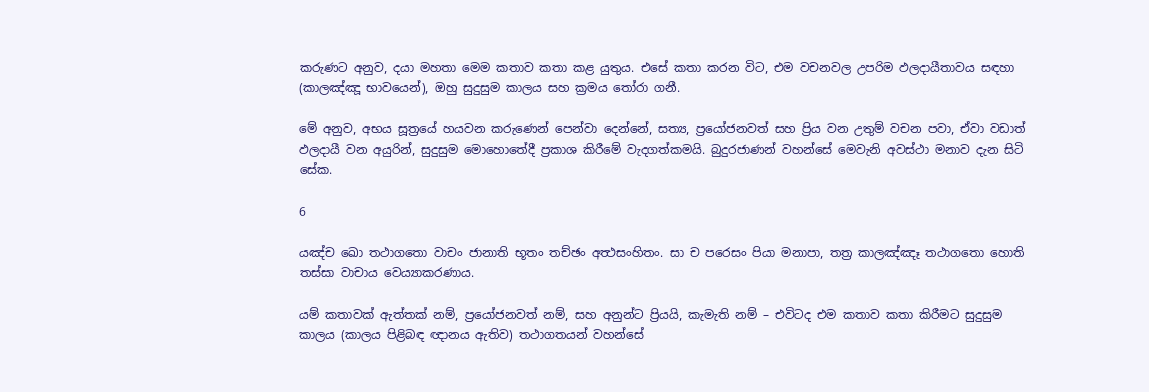කරුණට අනුව, දයා මහතා මෙම කතාව කතා කළ යුතුය. එසේ කතා කරන විට, එම වචනවල උපරිම ඵලදායීතාවය සඳහා (කාලඤ්ඤූ භාවයෙන්), ඔහු සුදුසුම කාලය සහ ක්‍රමය තෝරා ගනී.

මේ අනුව, අභය සූත්‍රයේ හයවන කරුණෙන් පෙන්වා දෙන්නේ, සත්‍ය, ප්‍රයෝජනවත් සහ ප්‍රිය වන උතුම් වචන පවා, ඒවා වඩාත් ඵලදායී වන අයුරින්, සුදුසුම මොහොතේදී ප්‍රකාශ කිරීමේ වැදගත්කමයි. බුදුරජාණන් වහන්සේ මෙවැනි අවස්ථා මනාව දැන සිටි සේක.

6

යඤ්ච ඛො තථාගතො වාචං ජානාති භූතං තච්ඡං අත්‍ථසංහිතං. සා ච පරෙසං පියා මනාපා, තත්‍ර කාලඤ්ඤෑ තථාගතො හොති තස්සා වාචාය වෙය්‍යාකරණාය.

යම් කතාවක් ඇත්තක් නම්, ප්‍රයෝජනවත් නම්, සහ අනුන්ට ප්‍රියයි, කැමැති නම් – එවිටද එම කතාව කතා කිරීමට සුදුසුම කාලය (කාලය පිළිබඳ ඥානය ඇතිව) තථාගතයන් වහන්සේ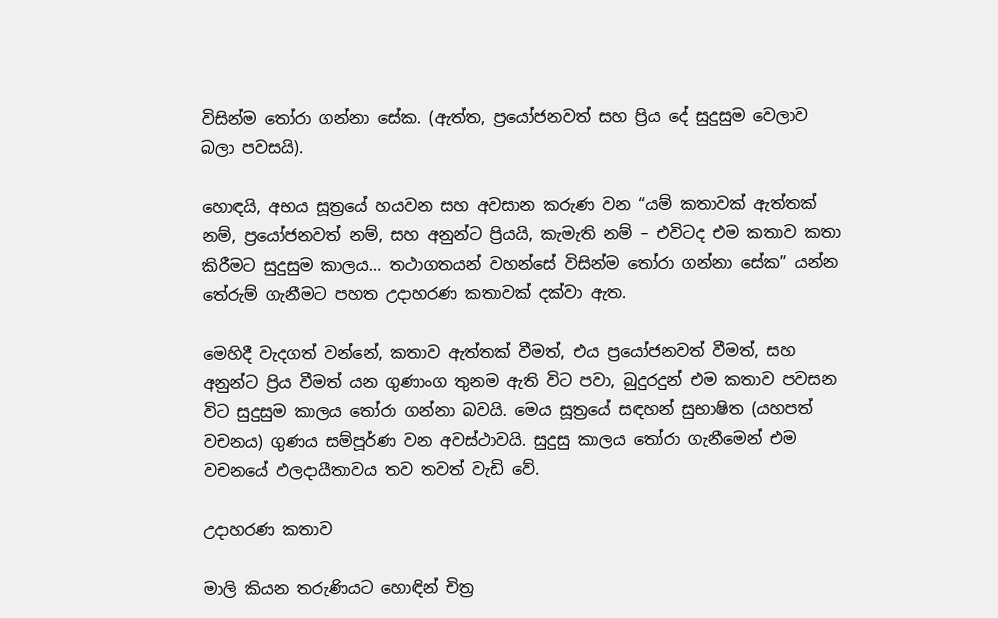විසින්ම තෝරා ගන්නා සේක. (ඇත්ත, ප්‍රයෝජනවත් සහ ප්‍රිය දේ සුදුසුම වෙලාව බලා පවසයි).

හොඳයි, අභය සූත්‍රයේ හයවන සහ අවසාන කරුණ වන “යම් කතාවක් ඇත්තක් නම්, ප්‍රයෝජනවත් නම්, සහ අනුන්ට ප්‍රියයි, කැමැති නම් – එවිටද එම කතාව කතා කිරීමට සුදුසුම කාලය… තථාගතයන් වහන්සේ විසින්ම තෝරා ගන්නා සේක” යන්න තේරුම් ගැනීමට පහත උදාහරණ කතාවක් දක්වා ඇත.

මෙහිදී වැදගත් වන්නේ, කතාව ඇත්තක් වීමත්, එය ප්‍රයෝජනවත් වීමත්, සහ අනුන්ට ප්‍රිය වීමත් යන ගුණාංග තුනම ඇති විට පවා, බුදුරදුන් එම කතාව පවසන විට සුදුසුම කාලය තෝරා ගන්නා බවයි. මෙය සූත්‍රයේ සඳහන් සුභාෂිත (යහපත් වචනය) ගුණය සම්පූර්ණ වන අවස්ථාවයි. සුදුසු කාලය තෝරා ගැනීමෙන් එම වචනයේ ඵලදායීතාවය තව තවත් වැඩි වේ.

උදාහරණ කතාව

මාලි කියන තරුණියට හොඳින් චිත්‍ර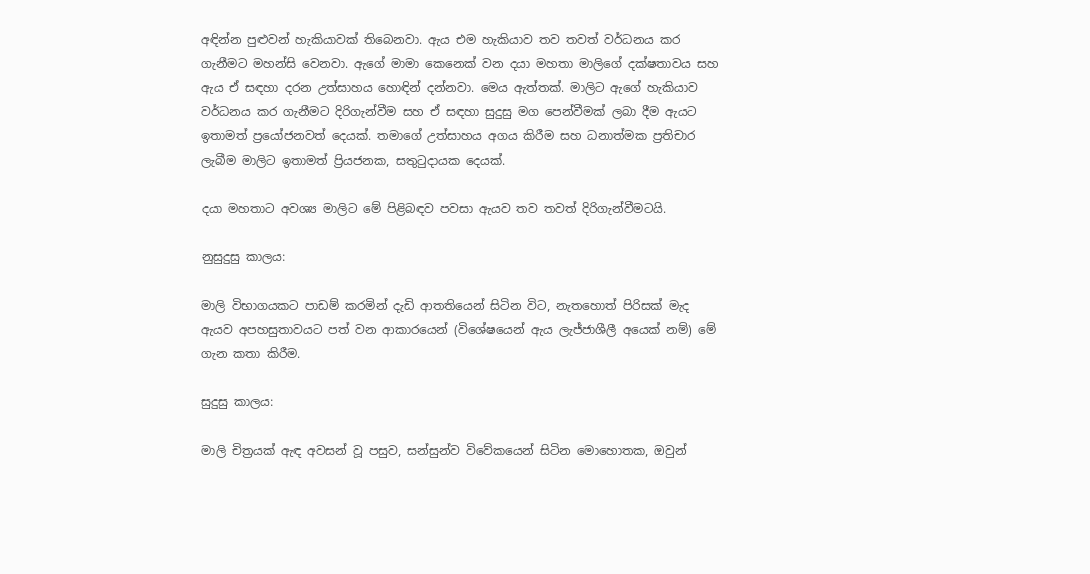අඳින්න පුළුවන් හැකියාවක් තිබෙනවා. ඇය එම හැකියාව තව තවත් වර්ධනය කර ගැනීමට මහන්සි වෙනවා. ඇගේ මාමා කෙනෙක් වන දයා මහතා මාලිගේ දක්ෂතාවය සහ ඇය ඒ සඳහා දරන උත්සාහය හොඳින් දන්නවා. මෙය ඇත්තක්. මාලිට ඇගේ හැකියාව වර්ධනය කර ගැනීමට දිරිගැන්වීම සහ ඒ සඳහා සුදුසු මග පෙන්වීමක් ලබා දීම ඇයට ඉතාමත් ප්‍රයෝජනවත් දෙයක්. තමාගේ උත්සාහය අගය කිරීම සහ ධනාත්මක ප්‍රතිචාර ලැබීම මාලිට ඉතාමත් ප්‍රියජනක, සතුටුදායක දෙයක්.

දයා මහතාට අවශ්‍ය මාලිට මේ පිළිබඳව පවසා ඇයව තව තවත් දිරිගැන්වීමටයි.

නුසුදුසු කාලය:

මාලි විභාගයකට පාඩම් කරමින් දැඩි ආතතියෙන් සිටින විට, නැතහොත් පිරිසක් මැද ඇයව අපහසුතාවයට පත් වන ආකාරයෙන් (විශේෂයෙන් ඇය ලැජ්ජාශීලී අයෙක් නම්) මේ ගැන කතා කිරීම.

සුදුසු කාලය:

මාලි චිත්‍රයක් ඇඳ අවසන් වූ පසුව, සන්සුන්ව විවේකයෙන් සිටින මොහොතක, ඔවුන්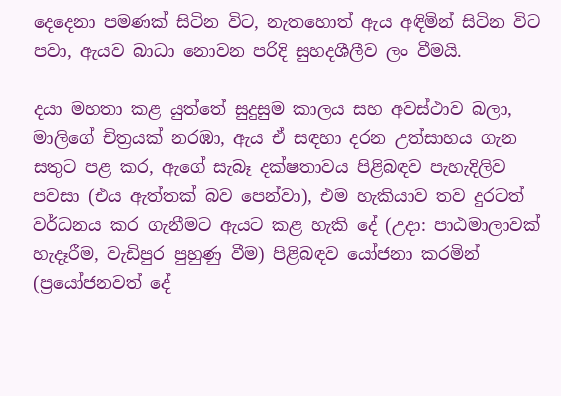දෙදෙනා පමණක් සිටින විට, නැතහොත් ඇය අඳිමින් සිටින විට පවා, ඇයව බාධා නොවන පරිදි සුහදශීලීව ලං වීමයි.

දයා මහතා කළ යුත්තේ සුදුසුම කාලය සහ අවස්ථාව බලා, මාලිගේ චිත්‍රයක් නරඹා, ඇය ඒ සඳහා දරන උත්සාහය ගැන සතුට පළ කර, ඇගේ සැබෑ දක්ෂතාවය පිළිබඳව පැහැදිලිව පවසා (එය ඇත්තක් බව පෙන්වා), එම හැකියාව තව දුරටත් වර්ධනය කර ගැනීමට ඇයට කළ හැකි දේ (උදා: පාඨමාලාවක් හැදෑරීම, වැඩිපුර පුහුණු වීම) පිළිබඳව යෝජනා කරමින් (ප්‍රයෝජනවත් දේ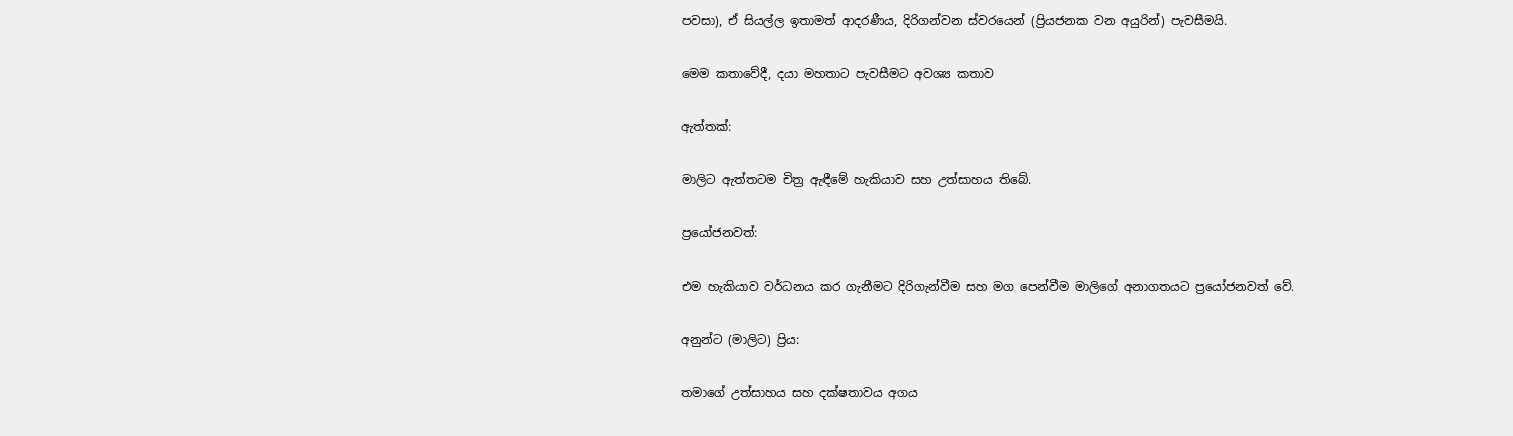පවසා), ඒ සියල්ල ඉතාමත් ආදරණීය, දිරිගන්වන ස්වරයෙන් (ප්‍රියජනක වන අයුරින්) පැවසීමයි.

මෙම කතාවේදී, දයා මහතාට පැවසීමට අවශ්‍ය කතාව

ඇත්තක්:

මාලිට ඇත්තටම චිත්‍ර ඇඳීමේ හැකියාව සහ උත්සාහය තිබේ.

ප්‍රයෝජනවත්:

එම හැකියාව වර්ධනය කර ගැනීමට දිරිගැන්වීම සහ මග පෙන්වීම මාලිගේ අනාගතයට ප්‍රයෝජනවත් වේ.

අනුන්ට (මාලිට) ප්‍රිය:

තමාගේ උත්සාහය සහ දක්ෂතාවය අගය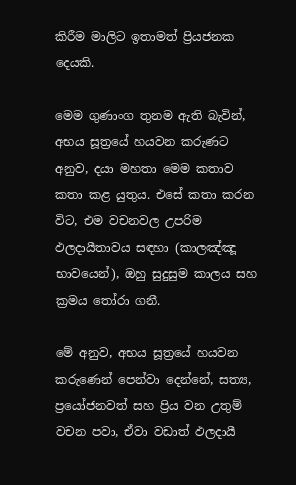කිරීම මාලිට ඉතාමත් ප්‍රියජනක දෙයකි.

මෙම ගුණාංග තුනම ඇති බැවින්, අභය සූත්‍රයේ හයවන කරුණට අනුව, දයා මහතා මෙම කතාව කතා කළ යුතුය. එසේ කතා කරන විට, එම වචනවල උපරිම ඵලදායීතාවය සඳහා (කාලඤ්ඤූ භාවයෙන්), ඔහු සුදුසුම කාලය සහ ක්‍රමය තෝරා ගනී.

මේ අනුව, අභය සූත්‍රයේ හයවන කරුණෙන් පෙන්වා දෙන්නේ, සත්‍ය, ප්‍රයෝජනවත් සහ ප්‍රිය වන උතුම් වචන පවා, ඒවා වඩාත් ඵලදායී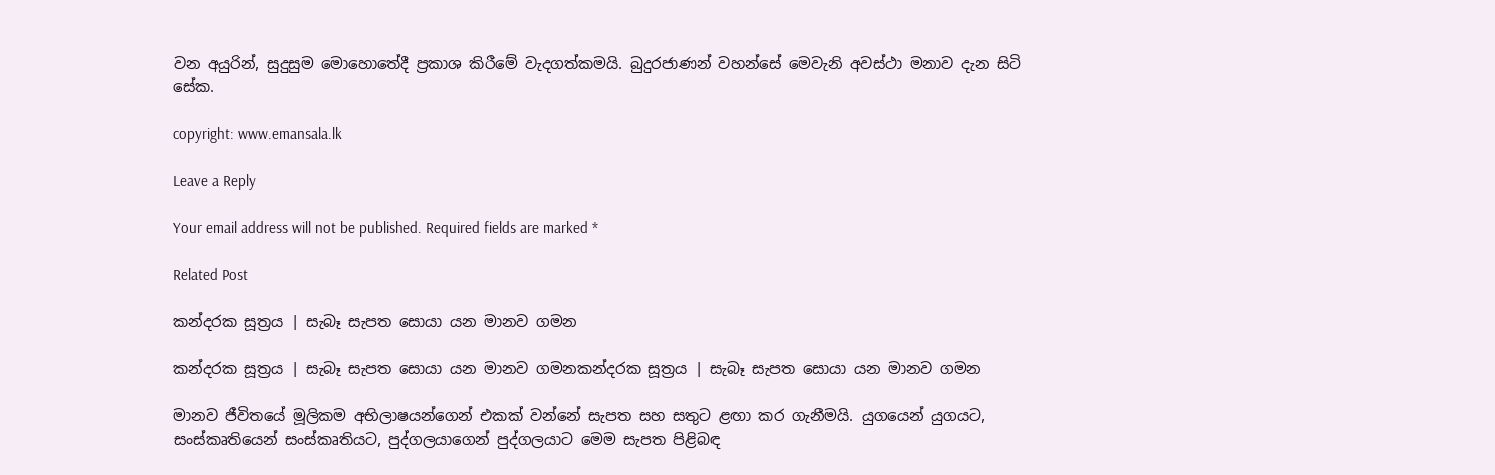වන අයුරින්, සුදුසුම මොහොතේදී ප්‍රකාශ කිරීමේ වැදගත්කමයි. බුදුරජාණන් වහන්සේ මෙවැනි අවස්ථා මනාව දැන සිටි සේක.

copyright: www.emansala.lk

Leave a Reply

Your email address will not be published. Required fields are marked *

Related Post

කන්දරක සූත්‍රය | සැබෑ සැපත සොයා යන මානව ගමන

කන්දරක සූත්‍රය | සැබෑ සැපත සොයා යන මානව ගමනකන්දරක සූත්‍රය | සැබෑ සැපත සොයා යන මානව ගමන

මානව ජීවිතයේ මූලිකම අභිලාෂයන්ගෙන් එකක් වන්නේ සැපත සහ සතුට ළඟා කර ගැනීමයි. යුගයෙන් යුගයට, සංස්කෘතියෙන් සංස්කෘතියට, පුද්ගලයාගෙන් පුද්ගලයාට මෙම සැපත පිළිබඳ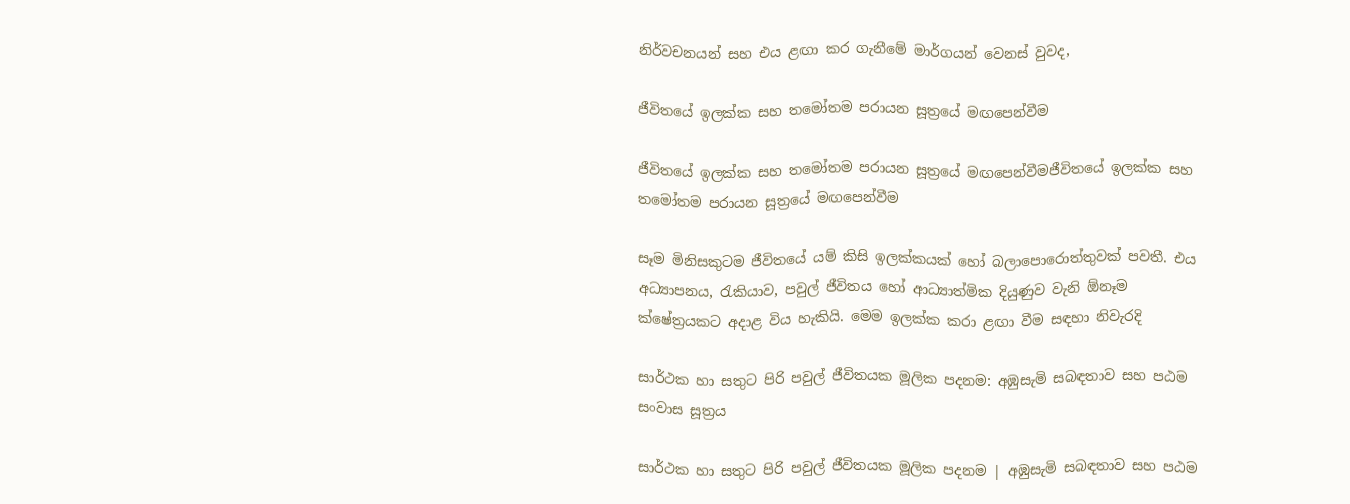නිර්වචනයන් සහ එය ළඟා කර ගැනීමේ මාර්ගයන් වෙනස් වුවද,

ජීවිතයේ ඉලක්ක සහ තමෝතම පරායන සූත්‍රයේ මඟපෙන්වීම

ජීවිතයේ ඉලක්ක සහ තමෝතම පරායන සූත්‍රයේ මඟපෙන්වීමජීවිතයේ ඉලක්ක සහ තමෝතම පරායන සූත්‍රයේ මඟපෙන්වීම

සෑම මිනිසකුටම ජීවිතයේ යම් කිසි ඉලක්කයක් හෝ බලාපොරොත්තුවක් පවතී. එය අධ්‍යාපනය, රැකියාව, පවුල් ජීවිතය හෝ ආධ්‍යාත්මික දියුණුව වැනි ඕනෑම ක්ෂේත්‍රයකට අදාළ විය හැකියි. මෙම ඉලක්ක කරා ළඟා වීම සඳහා නිවැරදි

සාර්ථක හා සතුට පිරි පවුල් ජීවිතයක මූලික පදනම: අඹුසැමි සබඳතාව සහ පඨම සංවාස සූත්‍රය

සාර්ථක හා සතුට පිරි පවුල් ජීවිතයක මූලික පදනම | අඹුසැමි සබඳතාව සහ පඨම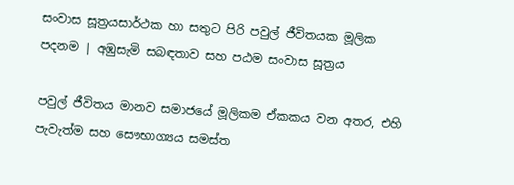සංවාස සූත්‍රයසාර්ථක හා සතුට පිරි පවුල් ජීවිතයක මූලික පදනම | අඹුසැමි සබඳතාව සහ පඨම සංවාස සූත්‍රය

පවුල් ජීවිතය මානව සමාජයේ මූලිකම ඒකකය වන අතර, එහි පැවැත්ම සහ සෞභාග්‍යය සමස්ත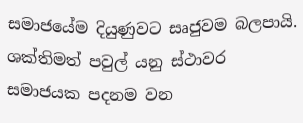සමාජයේම දියුණුවට සෘජුවම බලපායි. ශක්තිමත් පවුල් යනු ස්ථාවර සමාජයක පදනම වන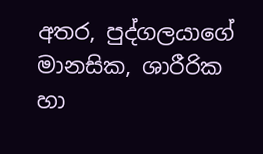අතර, පුද්ගලයාගේ මානසික, ශාරීරික හා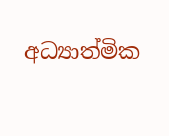අධ්‍යාත්මික